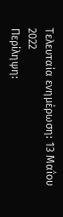Τελευταία ενημέρωση: 13 Μαΐου 2022
Περίληψη: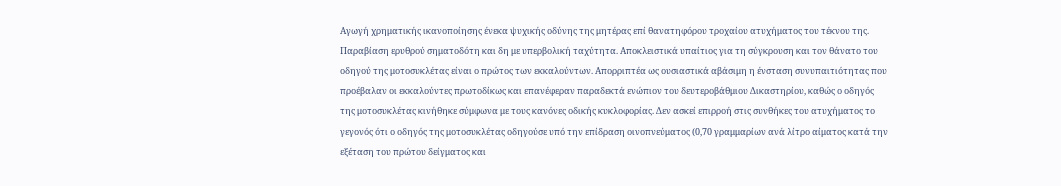Αγωγή χρηματικής ικανοποίησης ένεκα ψυχικής οδύνης της μητέρας επί θανατηφόρου τροχαίου ατυχήματος του τέκνου της. Παραβίαση ερυθρού σηματοδότη και δη με υπερβολική ταχύτητα. Αποκλειστικά υπαίτιος για τη σύγκρουση και τον θάνατο του οδηγού της μοτοσυκλέτας είναι ο πρώτος των εκκαλούντων. Απορριπτέα ως ουσιαστικά αβάσιμη η ένσταση συνυπαιτιότητας που προέβαλαν οι εκκαλούντες πρωτοδίκως και επανέφεραν παραδεκτά ενώπιον του δευτεροβάθμιου Δικαστηρίου, καθώς ο οδηγός της μοτοσυκλέτας κινήθηκε σύμφωνα με τους κανόνες οδικής κυκλοφορίας. Δεν ασκεί επιρροή στις συνθήκες του ατυχήματος το γεγονός ότι ο οδηγός της μοτοσυκλέτας οδηγούσε υπό την επίδραση οινοπνεύματος (0,70 γραμμαρίων ανά λίτρο αίματος κατά την εξέταση του πρώτου δείγματος και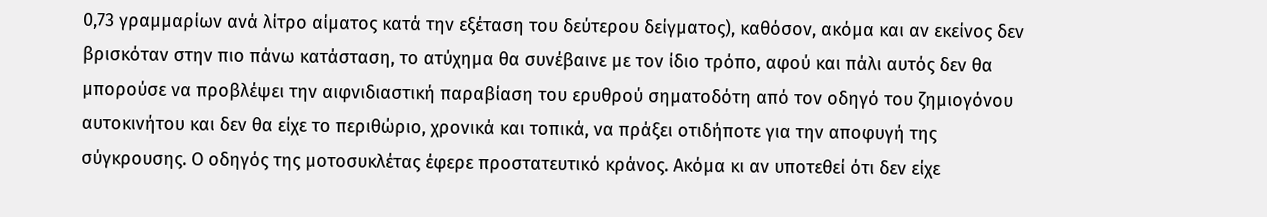0,73 γραμμαρίων ανά λίτρο αίματος κατά την εξέταση του δεύτερου δείγματος), καθόσον, ακόμα και αν εκείνος δεν βρισκόταν στην πιο πάνω κατάσταση, το ατύχημα θα συνέβαινε με τον ίδιο τρόπο, αφού και πάλι αυτός δεν θα μπορούσε να προβλέψει την αιφνιδιαστική παραβίαση του ερυθρού σηματοδότη από τον οδηγό του ζημιογόνου αυτοκινήτου και δεν θα είχε το περιθώριο, χρονικά και τοπικά, να πράξει οτιδήποτε για την αποφυγή της σύγκρουσης. Ο οδηγός της μοτοσυκλέτας έφερε προστατευτικό κράνος. Ακόμα κι αν υποτεθεί ότι δεν είχε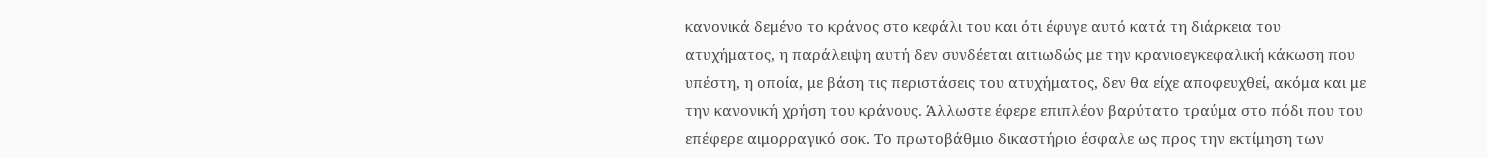κανονικά δεμένο το κράνος στο κεφάλι του και ότι έφυγε αυτό κατά τη διάρκεια του ατυχήματος, η παράλειψη αυτή δεν συνδέεται αιτιωδώς με την κρανιοεγκεφαλική κάκωση που υπέστη, η οποία, με βάση τις περιστάσεις του ατυχήματος, δεν θα είχε αποφευχθεί, ακόμα και με την κανονική χρήση του κράνους. Άλλωστε έφερε επιπλέον βαρύτατο τραύμα στο πόδι που του επέφερε αιμορραγικό σοκ. Το πρωτοβάθμιο δικαστήριο έσφαλε ως προς την εκτίμηση των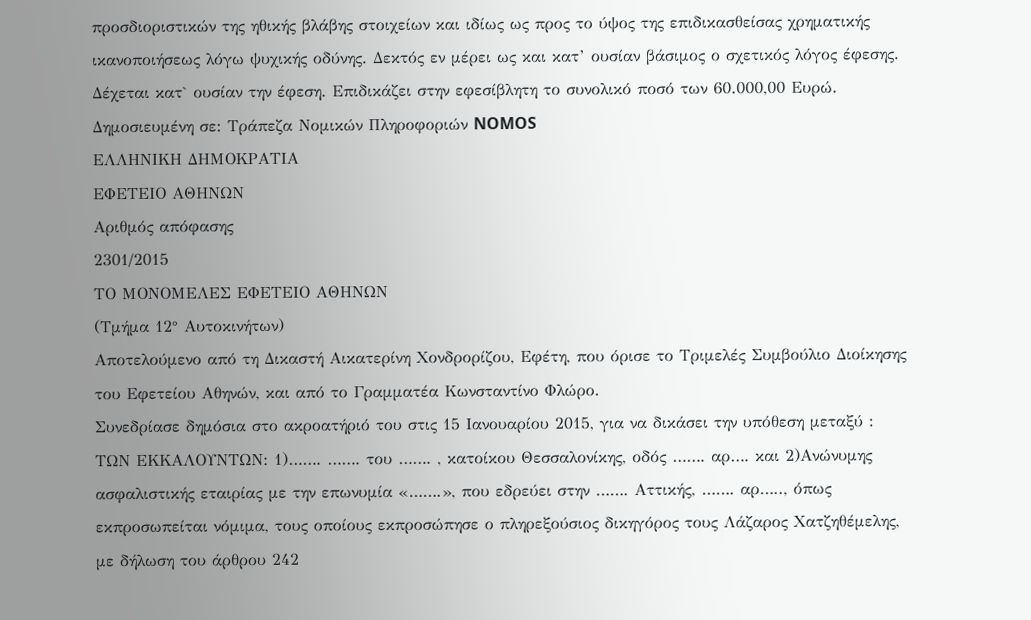προσδιοριστικών της ηθικής βλάβης στοιχείων και ιδίως ως προς το ύψος της επιδικασθείσας χρηματικής ικανοποιήσεως λόγω ψυχικής οδύνης. Δεκτός εν μέρει ως και κατ’ ουσίαν βάσιμος ο σχετικός λόγος έφεσης. Δέχεται κατ` ουσίαν την έφεση. Επιδικάζει στην εφεσίβλητη το συνολικό ποσό των 60.000,00 Ευρώ.
Δημοσιευμένη σε: Τράπεζα Νομικών Πληροφοριών NOMOS
ΕΛΛΗΝΙΚΗ ΔΗΜΟΚΡΑΤΙΑ
ΕΦΕΤΕΙΟ ΑΘΗΝΩΝ
Αριθμός απόφασης
2301/2015
ΤΟ ΜΟΝΟΜΕΛΕΣ ΕΦΕΤΕΙΟ ΑΘΗΝΩΝ
(Τμήμα 12° Αυτοκινήτων)
Αποτελούμενο από τη Δικαστή Αικατερίνη Χονδρορίζου, Εφέτη, που όρισε το Τριμελές Συμβούλιο Διοίκησης του Εφετείου Αθηνών, και από το Γραμματέα Κωνσταντίνο Φλώρο.
Συνεδρίασε δημόσια στο ακροατήριό του στις 15 Ιανουαρίου 2015, για να δικάσει την υπόθεση μεταξύ :
ΤΩΝ ΕΚΚΑΛΟΥΝΤΩΝ: 1)……. ……. του ……. , κατοίκου Θεσσαλονίκης, οδός ……. αρ…. και 2)Ανώνυμης ασφαλιστικής εταιρίας με την επωνυμία «…….», που εδρεύει στην ……. Αττικής, ……. αρ….., όπως εκπροσωπείται νόμιμα, τους οποίους εκπροσώπησε ο πληρεξούσιος δικηγόρος τους Λάζαρος Χατζηθέμελης, με δήλωση του άρθρου 242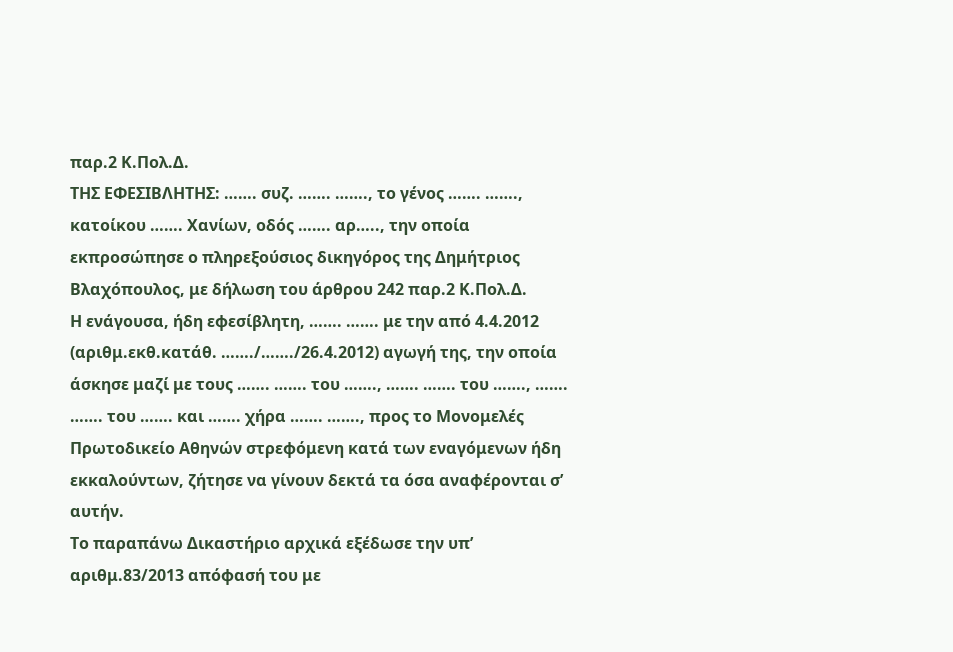παρ.2 Κ.Πολ.Δ.
ΤΗΣ ΕΦΕΣΙΒΛΗΤΗΣ: ……. συζ. ……. ……., το γένος ……. ……., κατοίκου ……. Χανίων, οδός ……. αρ….., την οποία εκπροσώπησε ο πληρεξούσιος δικηγόρος της Δημήτριος Βλαχόπουλος, με δήλωση του άρθρου 242 παρ.2 Κ.Πολ.Δ.
Η ενάγουσα, ήδη εφεσίβλητη, ……. ……. με την από 4.4.2012 (αριθμ.εκθ.κατάθ. ……./……./26.4.2012) αγωγή της, την οποία άσκησε μαζί με τους ……. ……. του ……., ……. ……. του ……., ……. ……. του ……. και ……. χήρα ……. ……., προς το Μονομελές Πρωτοδικείο Αθηνών στρεφόμενη κατά των εναγόμενων ήδη εκκαλούντων, ζήτησε να γίνουν δεκτά τα όσα αναφέρονται σ’ αυτήν.
Το παραπάνω Δικαστήριο αρχικά εξέδωσε την υπ’ αριθμ.83/2013 απόφασή του με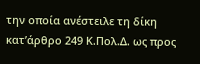την οποία ανέστειλε τη δίκη κατ’άρθρο 249 Κ.Πολ.Δ. ως προς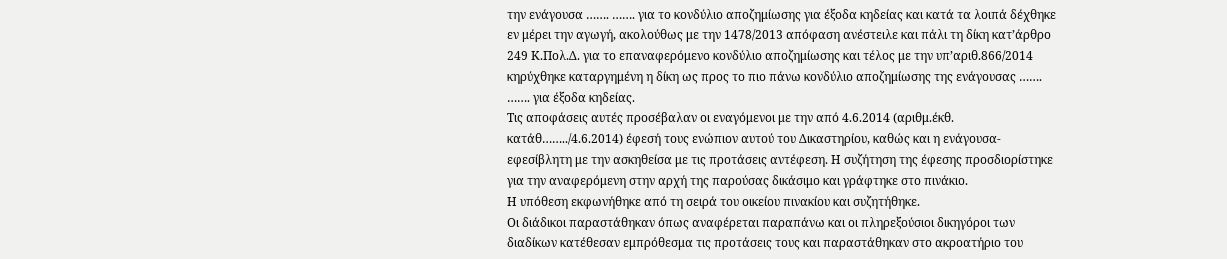την ενάγουσα ……. ……. για το κονδύλιο αποζημίωσης για έξοδα κηδείας και κατά τα λοιπά δέχθηκε εν μέρει την αγωγή, ακολούθως με την 1478/2013 απόφαση ανέστειλε και πάλι τη δίκη κατ’άρθρο 249 Κ.Πολ.Δ. για το επαναφερόμενο κονδύλιο αποζημίωσης και τέλος με την υπ’αριθ.866/2014 κηρύχθηκε καταργημένη η δίκη ως προς το πιο πάνω κονδύλιο αποζημίωσης της ενάγουσας ……. ……. για έξοδα κηδείας.
Τις αποφάσεις αυτές προσέβαλαν οι εναγόμενοι με την από 4.6.2014 (αριθμ.έκθ. κατάθ……../4.6.2014) έφεσή τους ενώπιον αυτού του Δικαστηρίου, καθώς και η ενάγουσα-εφεσίβλητη με την ασκηθείσα με τις προτάσεις αντέφεση. Η συζήτηση της έφεσης προσδιορίστηκε για την αναφερόμενη στην αρχή της παρούσας δικάσιμο και γράφτηκε στο πινάκιο.
Η υπόθεση εκφωνήθηκε από τη σειρά του οικείου πινακίου και συζητήθηκε.
Οι διάδικοι παραστάθηκαν όπως αναφέρεται παραπάνω και οι πληρεξούσιοι δικηγόροι των διαδίκων κατέθεσαν εμπρόθεσμα τις προτάσεις τους και παραστάθηκαν στο ακροατήριο του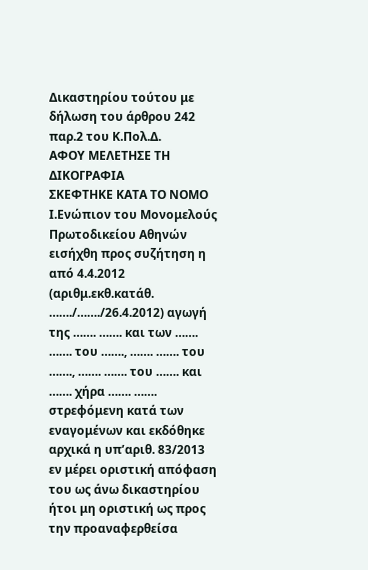Δικαστηρίου τούτου με δήλωση του άρθρου 242 παρ.2 του Κ.Πολ.Δ.
ΑΦΟΥ ΜΕΛΕΤΗΣΕ ΤΗ ΔΙΚΟΓΡΑΦΙΑ
ΣΚΕΦΤΗΚΕ ΚΑΤΑ ΤΟ ΝΟΜΟ
Ι.Ενώπιον του Μονομελούς Πρωτοδικείου Αθηνών εισήχθη προς συζήτηση η από 4.4.2012 (αριθμ.εκθ.κατάθ. ……./……./26.4.2012) αγωγή της ……. ……. και των ……. ……. του ……., ……. ……. του ……., ……. ……. του ……. και ……. χήρα ……. ……. στρεφόμενη κατά των εναγομένων και εκδόθηκε αρχικά η υπ’αριθ. 83/2013 εν μέρει οριστική απόφαση του ως άνω δικαστηρίου ήτοι μη οριστική ως προς την προαναφερθείσα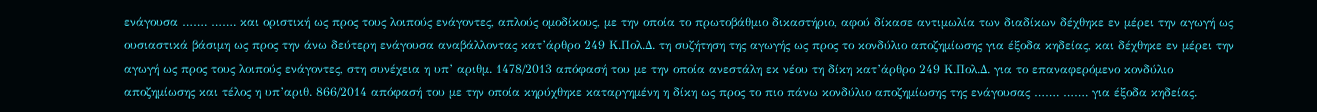ενάγουσα ……. ……. και οριστική ως προς τους λοιπούς ενάγοντες, απλούς ομοδίκους, με την οποία το πρωτοβάθμιο δικαστήριο, αφού δίκασε αντιμωλία των διαδίκων δέχθηκε εν μέρει την αγωγή ως ουσιαστικά βάσιμη ως προς την άνω δεύτερη ενάγουσα αναβάλλοντας κατ’άρθρο 249 Κ.Πολ.Δ. τη συζήτηση της αγωγής ως προς το κονδύλιο αποζημίωσης για έξοδα κηδείας, και δέχθηκε εν μέρει την αγωγή ως προς τους λοιπούς ενάγοντες, στη συνέχεια η υπ’ αριθμ. 1478/2013 απόφασή του με την οποία ανεστάλη εκ νέου τη δίκη κατ’άρθρο 249 Κ.Πολ.Δ. για το επαναφερόμενο κονδύλιο αποζημίωσης και τέλος η υπ’αριθ. 866/2014 απόφασή του με την οποία κηρύχθηκε καταργημένη η δίκη ως προς το πιο πάνω κονδύλιο αποζημίωσης της ενάγουσας ……. ……. για έξοδα κηδείας.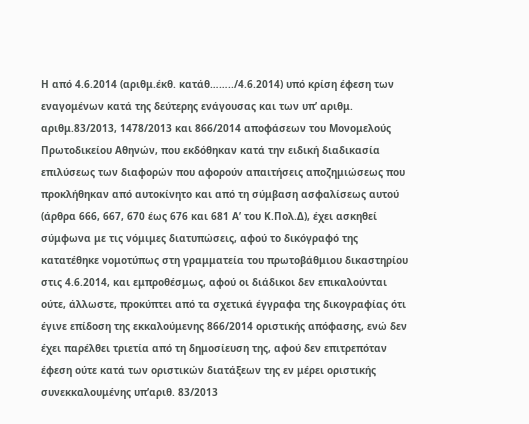Η από 4.6.2014 (αριθμ.έκθ. κατάθ……../4.6.2014) υπό κρίση έφεση των εναγομένων κατά της δεύτερης ενάγουσας και των υπ’ αριθμ. αριθμ.83/2013, 1478/2013 και 866/2014 αποφάσεων του Μονομελούς Πρωτοδικείου Αθηνών, που εκδόθηκαν κατά την ειδική διαδικασία επιλύσεως των διαφορών που αφορούν απαιτήσεις αποζημιώσεως που προκλήθηκαν από αυτοκίνητο και από τη σύμβαση ασφαλίσεως αυτού (άρθρα 666, 667, 670 έως 676 και 681 Α’ του Κ.Πολ.Δ), έχει ασκηθεί σύμφωνα με τις νόμιμες διατυπώσεις, αφού το δικόγραφό της κατατέθηκε νομοτύπως στη γραμματεία του πρωτοβάθμιου δικαστηρίου στις 4.6.2014, και εμπροθέσμως, αφού οι διάδικοι δεν επικαλούνται ούτε, άλλωστε, προκύπτει από τα σχετικά έγγραφα της δικογραφίας ότι έγινε επίδοση της εκκαλούμενης 866/2014 οριστικής απόφασης, ενώ δεν έχει παρέλθει τριετία από τη δημοσίευση της, αφού δεν επιτρεπόταν έφεση ούτε κατά των οριστικών διατάξεων της εν μέρει οριστικής συνεκκαλουμένης υπ’αριθ. 83/2013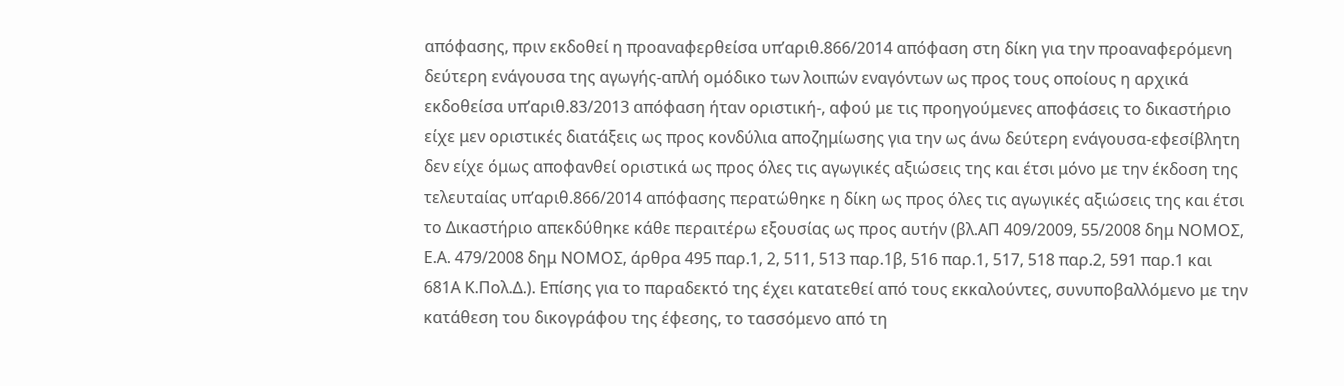απόφασης, πριν εκδοθεί η προαναφερθείσα υπ’αριθ.866/2014 απόφαση στη δίκη για την προαναφερόμενη δεύτερη ενάγουσα της αγωγής-απλή ομόδικο των λοιπών εναγόντων ως προς τους οποίους η αρχικά εκδοθείσα υπ’αριθ.83/2013 απόφαση ήταν οριστική-, αφού με τις προηγούμενες αποφάσεις το δικαστήριο είχε μεν οριστικές διατάξεις ως προς κονδύλια αποζημίωσης για την ως άνω δεύτερη ενάγουσα-εφεσίβλητη δεν είχε όμως αποφανθεί οριστικά ως προς όλες τις αγωγικές αξιώσεις της και έτσι μόνο με την έκδοση της τελευταίας υπ’αριθ.866/2014 απόφασης περατώθηκε η δίκη ως προς όλες τις αγωγικές αξιώσεις της και έτσι το Δικαστήριο απεκδύθηκε κάθε περαιτέρω εξουσίας ως προς αυτήν (βλ.ΑΠ 409/2009, 55/2008 δημ ΝΟΜΟΣ, Ε.Α. 479/2008 δημ ΝΟΜΟΣ, άρθρα 495 παρ.1, 2, 511, 513 παρ.1β, 516 παρ.1, 517, 518 παρ.2, 591 παρ.1 και 681Α Κ.Πολ.Δ.). Επίσης για το παραδεκτό της έχει κατατεθεί από τους εκκαλούντες, συνυποβαλλόμενο με την κατάθεση του δικογράφου της έφεσης, το τασσόμενο από τη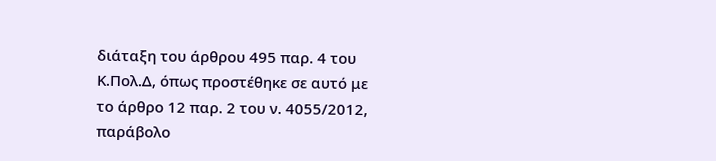διάταξη του άρθρου 495 παρ. 4 του Κ.Πολ.Δ, όπως προστέθηκε σε αυτό με το άρθρο 12 παρ. 2 του ν. 4055/2012, παράβολο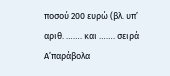ποσού 200 ευρώ (βλ. υπ’ αριθ. ……. και ……. σειρά Α’παράβολα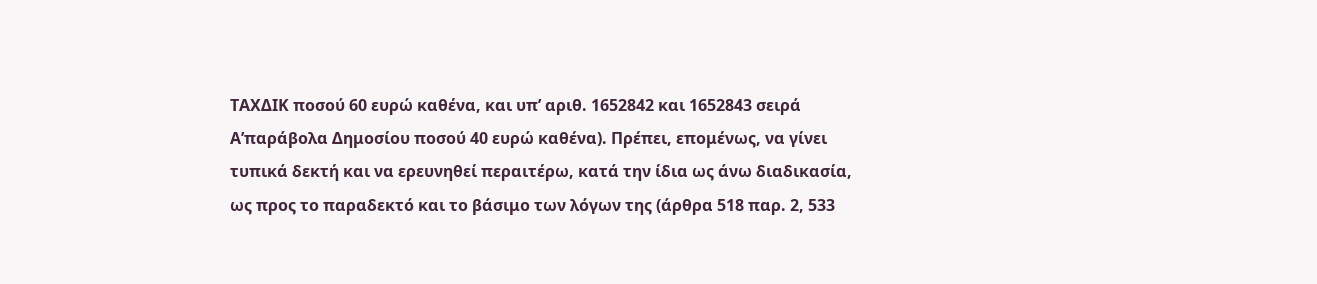ΤΑΧΔΙΚ ποσού 60 ευρώ καθένα, και υπ’ αριθ. 1652842 και 1652843 σειρά Α’παράβολα Δημοσίου ποσού 40 ευρώ καθένα). Πρέπει, επομένως, να γίνει τυπικά δεκτή και να ερευνηθεί περαιτέρω, κατά την ίδια ως άνω διαδικασία, ως προς το παραδεκτό και το βάσιμο των λόγων της (άρθρα 518 παρ. 2, 533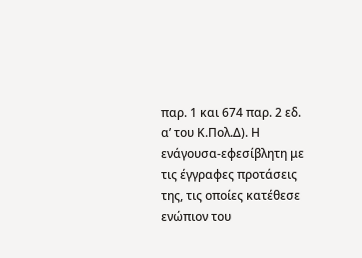παρ. 1 και 674 παρ. 2 εδ. α’ του Κ.Πολ.Δ). Η ενάγουσα-εφεσίβλητη με τις έγγραφες προτάσεις της, τις οποίες κατέθεσε ενώπιον του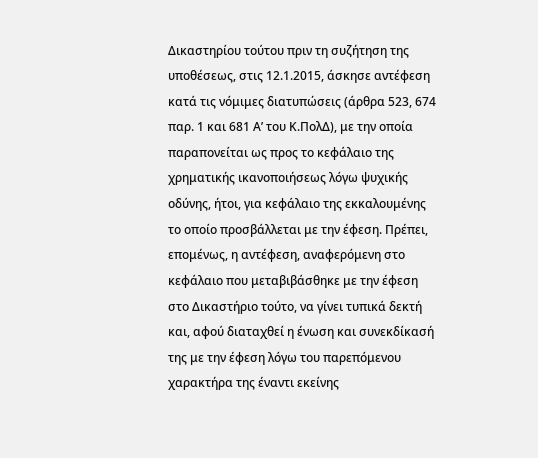Δικαστηρίου τούτου πριν τη συζήτηση της υποθέσεως, στις 12.1.2015, άσκησε αντέφεση κατά τις νόμιμες διατυπώσεις (άρθρα 523, 674 παρ. 1 και 681 Α’ του Κ.ΠολΔ), με την οποία παραπονείται ως προς το κεφάλαιο της χρηματικής ικανοποιήσεως λόγω ψυχικής οδύνης, ήτοι, για κεφάλαιο της εκκαλουμένης το οποίο προσβάλλεται με την έφεση. Πρέπει, επομένως, η αντέφεση, αναφερόμενη στο κεφάλαιο που μεταβιβάσθηκε με την έφεση στο Δικαστήριο τούτο, να γίνει τυπικά δεκτή και, αφού διαταχθεί η ένωση και συνεκδίκασή της με την έφεση λόγω του παρεπόμενου χαρακτήρα της έναντι εκείνης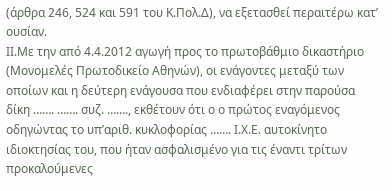(άρθρα 246, 524 και 591 του Κ.Πολ.Δ), να εξετασθεί περαιτέρω κατ’ ουσίαν.
ΙΙ.Με την από 4.4.2012 αγωγή προς το πρωτοβάθμιο δικαστήριο (Μονομελές Πρωτοδικείο Αθηνών), οι ενάγοντες μεταξύ των οποίων και η δεύτερη ενάγουσα που ενδιαφέρει στην παρούσα δίκη ……. ……. συζ. ……., εκθέτουν ότι ο ο πρώτος εναγόμενος οδηγώντας το υπ’αριθ. κυκλοφορίας ……. Ι.Χ.Ε. αυτοκίνητο ιδιοκτησίας του, που ήταν ασφαλισμένο για τις έναντι τρίτων προκαλούμενες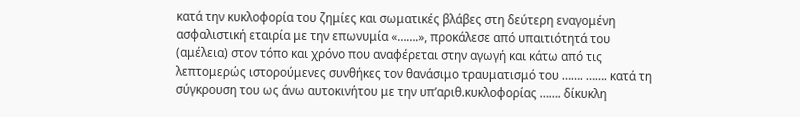κατά την κυκλοφορία του ζημίες και σωματικές βλάβες στη δεύτερη εναγομένη ασφαλιστική εταιρία με την επωνυμία «…….», προκάλεσε από υπαιτιότητά του (αμέλεια) στον τόπο και χρόνο που αναφέρεται στην αγωγή και κάτω από τις λεπτομερώς ιστορούμενες συνθήκες τον θανάσιμο τραυματισμό του ……. ……. κατά τη σύγκρουση του ως άνω αυτοκινήτου με την υπ’αριθ.κυκλοφορίας ……. δίκυκλη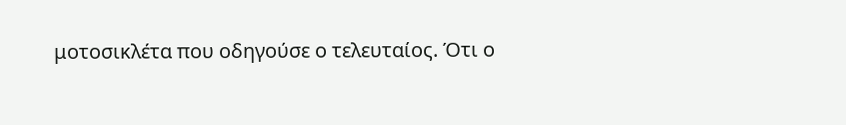μοτοσικλέτα που οδηγούσε ο τελευταίος. Ότι ο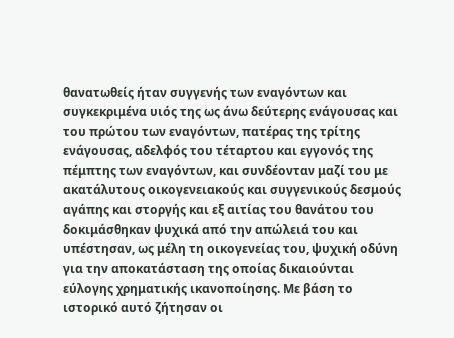θανατωθείς ήταν συγγενής των εναγόντων και συγκεκριμένα υιός της ως άνω δεύτερης ενάγουσας και του πρώτου των εναγόντων, πατέρας της τρίτης ενάγουσας, αδελφός του τέταρτου και εγγονός της πέμπτης των εναγόντων, και συνδέονταν μαζί του με ακατάλυτους οικογενειακούς και συγγενικούς δεσμούς αγάπης και στοργής και εξ αιτίας του θανάτου του δοκιμάσθηκαν ψυχικά από την απώλειά του και υπέστησαν, ως μέλη τη οικογενείας του, ψυχική οδύνη για την αποκατάσταση της οποίας δικαιούνται εύλογης χρηματικής ικανοποίησης. Με βάση το ιστορικό αυτό ζήτησαν οι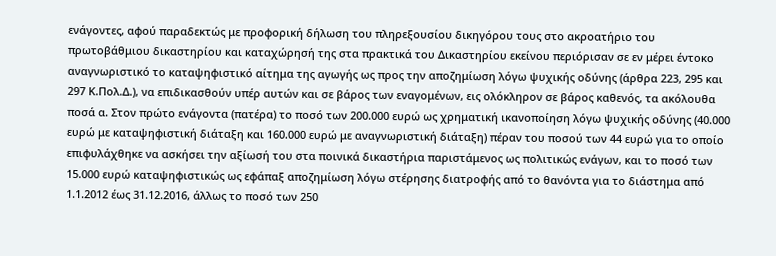ενάγοντες, αφού παραδεκτώς με προφορική δήλωση του πληρεξουσίου δικηγόρου τους στο ακροατήριο του πρωτοβάθμιου δικαστηρίου και καταχώρησή της στα πρακτικά του Δικαστηρίου εκείνου περιόρισαν σε εν μέρει έντοκο αναγνωριστικό το καταψηφιστικό αίτημα της αγωγής ως προς την αποζημίωση λόγω ψυχικής οδύνης (άρθρα 223, 295 και 297 Κ.Πολ.Δ.), να επιδικασθούν υπέρ αυτών και σε βάρος των εναγομένων, εις ολόκληρον σε βάρος καθενός, τα ακόλουθα ποσά α. Στον πρώτο ενάγοντα (πατέρα) το ποσό των 200.000 ευρώ ως χρηματική ικανοποίηση λόγω ψυχικής οδύνης (40.000 ευρώ με καταψηφιστική διάταξη και 160.000 ευρώ με αναγνωριστική διάταξη) πέραν του ποσού των 44 ευρώ για το οποίο επιφυλάχθηκε να ασκήσει την αξίωσή του στα ποινικά δικαστήρια παριστάμενος ως πολιτικώς ενάγων, και το ποσό των 15.000 ευρώ καταψηφιστικώς ως εφάπαξ αποζημίωση λόγω στέρησης διατροφής από το θανόντα για το διάστημα από 1.1.2012 έως 31.12.2016, άλλως το ποσό των 250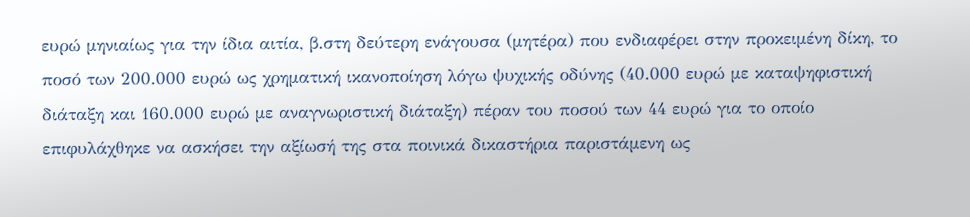ευρώ μηνιαίως για την ίδια αιτία, β.στη δεύτερη ενάγουσα (μητέρα) που ενδιαφέρει στην προκειμένη δίκη, το ποσό των 200.000 ευρώ ως χρηματική ικανοποίηση λόγω ψυχικής οδύνης (40.000 ευρώ με καταψηφιστική διάταξη και 160.000 ευρώ με αναγνωριστική διάταξη) πέραν του ποσού των 44 ευρώ για το οποίο επιφυλάχθηκε να ασκήσει την αξίωσή της στα ποινικά δικαστήρια παριστάμενη ως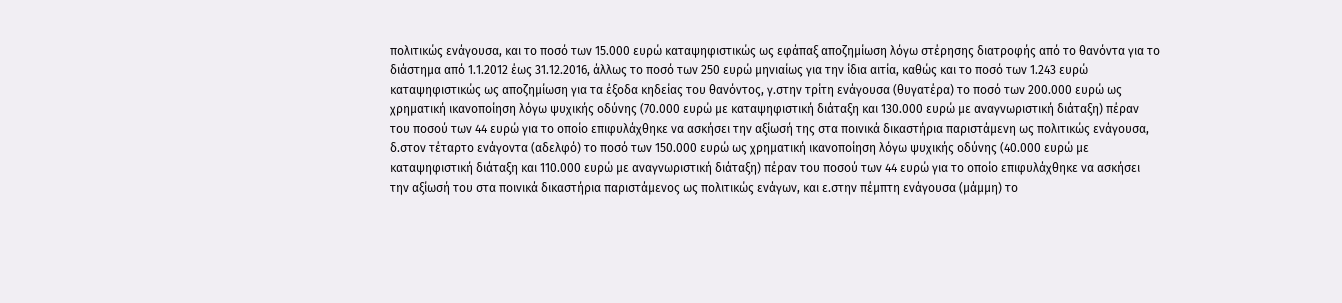πολιτικώς ενάγουσα, και το ποσό των 15.000 ευρώ καταψηφιστικώς ως εφάπαξ αποζημίωση λόγω στέρησης διατροφής από το θανόντα για το διάστημα από 1.1.2012 έως 31.12.2016, άλλως το ποσό των 250 ευρώ μηνιαίως για την ίδια αιτία, καθώς και το ποσό των 1.243 ευρώ καταψηφιστικώς ως αποζημίωση για τα έξοδα κηδείας του θανόντος, γ.στην τρίτη ενάγουσα (θυγατέρα) το ποσό των 200.000 ευρώ ως χρηματική ικανοποίηση λόγω ψυχικής οδύνης (70.000 ευρώ με καταψηφιστική διάταξη και 130.000 ευρώ με αναγνωριστική διάταξη) πέραν του ποσού των 44 ευρώ για το οποίο επιφυλάχθηκε να ασκήσει την αξίωσή της στα ποινικά δικαστήρια παριστάμενη ως πολιτικώς ενάγουσα, δ.στον τέταρτο ενάγοντα (αδελφό) το ποσό των 150.000 ευρώ ως χρηματική ικανοποίηση λόγω ψυχικής οδύνης (40.000 ευρώ με καταψηφιστική διάταξη και 110.000 ευρώ με αναγνωριστική διάταξη) πέραν του ποσού των 44 ευρώ για το οποίο επιφυλάχθηκε να ασκήσει την αξίωσή του στα ποινικά δικαστήρια παριστάμενος ως πολιτικώς ενάγων, και ε.στην πέμπτη ενάγουσα (μάμμη) το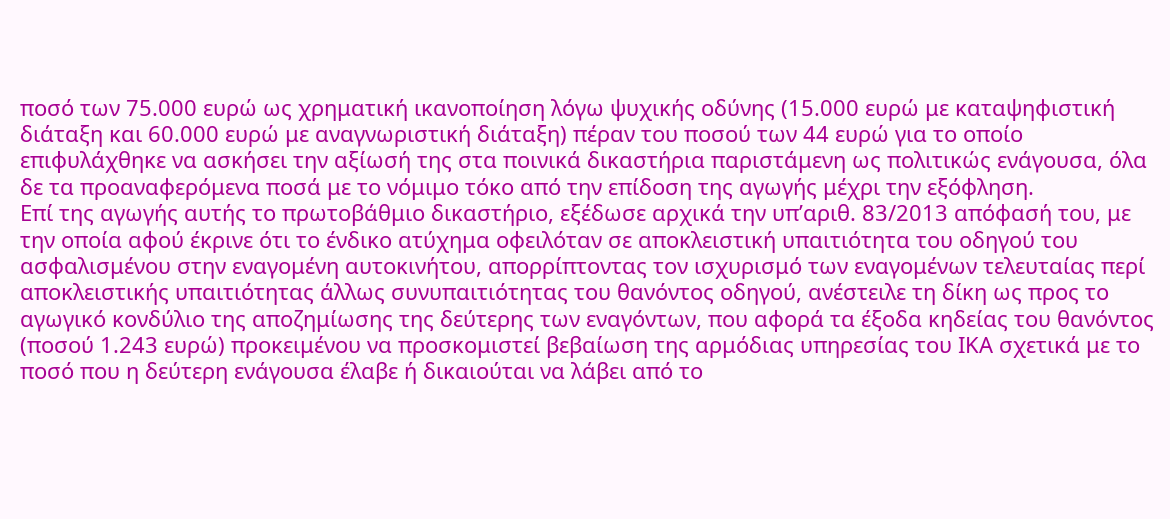ποσό των 75.000 ευρώ ως χρηματική ικανοποίηση λόγω ψυχικής οδύνης (15.000 ευρώ με καταψηφιστική διάταξη και 60.000 ευρώ με αναγνωριστική διάταξη) πέραν του ποσού των 44 ευρώ για το οποίο επιφυλάχθηκε να ασκήσει την αξίωσή της στα ποινικά δικαστήρια παριστάμενη ως πολιτικώς ενάγουσα, όλα δε τα προαναφερόμενα ποσά με το νόμιμο τόκο από την επίδοση της αγωγής μέχρι την εξόφληση.
Επί της αγωγής αυτής το πρωτοβάθμιο δικαστήριο, εξέδωσε αρχικά την υπ’αριθ. 83/2013 απόφασή του, με την οποία αφού έκρινε ότι το ένδικο ατύχημα οφειλόταν σε αποκλειστική υπαιτιότητα του οδηγού του ασφαλισμένου στην εναγομένη αυτοκινήτου, απορρίπτοντας τον ισχυρισμό των εναγομένων τελευταίας περί αποκλειστικής υπαιτιότητας άλλως συνυπαιτιότητας του θανόντος οδηγού, ανέστειλε τη δίκη ως προς το αγωγικό κονδύλιο της αποζημίωσης της δεύτερης των εναγόντων, που αφορά τα έξοδα κηδείας του θανόντος (ποσού 1.243 ευρώ) προκειμένου να προσκομιστεί βεβαίωση της αρμόδιας υπηρεσίας του ΙΚΑ σχετικά με το ποσό που η δεύτερη ενάγουσα έλαβε ή δικαιούται να λάβει από το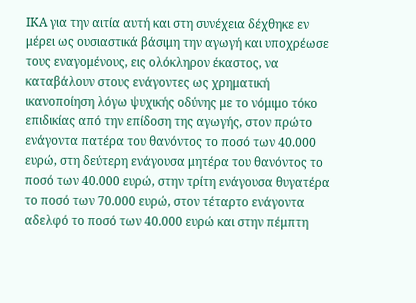ΙΚΑ για την αιτία αυτή και στη συνέχεια δέχθηκε εν μέρει ως ουσιαστικά βάσιμη την αγωγή και υποχρέωσε τους εναγομένους, εις ολόκληρον έκαστος, να καταβάλουν στους ενάγοντες ως χρηματική ικανοποίηση λόγω ψυχικής οδύνης με το νόμιμο τόκο επιδικίας από την επίδοση της αγωγής, στον πρώτο ενάγοντα πατέρα του θανόντος το ποσό των 40.000 ευρώ, στη δεύτερη ενάγουσα μητέρα του θανόντος το ποσό των 40.000 ευρώ, στην τρίτη ενάγουσα θυγατέρα το ποσό των 70.000 ευρώ, στον τέταρτο ενάγοντα αδελφό το ποσό των 40.000 ευρώ και στην πέμπτη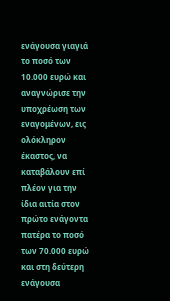ενάγουσα γιαγιά το ποσό των 10.000 ευρώ και αναγνώρισε την υποχρέωση των εναγομένων, εις ολόκληρον έκαστος, να καταβάλουν επί πλέον για την ίδια αιτία στον πρώτο ενάγοντα πατέρα το ποσό των 70.000 ευρώ και στη δεύτερη ενάγουσα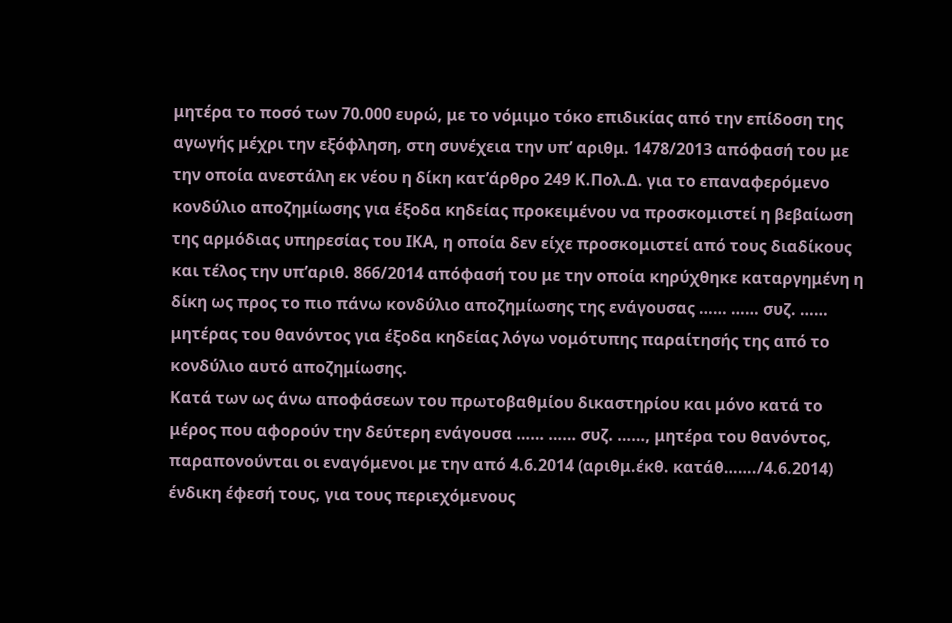μητέρα το ποσό των 70.000 ευρώ, με το νόμιμο τόκο επιδικίας από την επίδοση της αγωγής μέχρι την εξόφληση, στη συνέχεια την υπ’ αριθμ. 1478/2013 απόφασή του με την οποία ανεστάλη εκ νέου η δίκη κατ’άρθρο 249 Κ.Πολ.Δ. για το επαναφερόμενο κονδύλιο αποζημίωσης για έξοδα κηδείας προκειμένου να προσκομιστεί η βεβαίωση της αρμόδιας υπηρεσίας του ΙΚΑ, η οποία δεν είχε προσκομιστεί από τους διαδίκους και τέλος την υπ’αριθ. 866/2014 απόφασή του με την οποία κηρύχθηκε καταργημένη η δίκη ως προς το πιο πάνω κονδύλιο αποζημίωσης της ενάγουσας …… …… συζ. …… μητέρας του θανόντος για έξοδα κηδείας λόγω νομότυπης παραίτησής της από το κονδύλιο αυτό αποζημίωσης.
Κατά των ως άνω αποφάσεων του πρωτοβαθμίου δικαστηρίου και μόνο κατά το μέρος που αφορούν την δεύτερη ενάγουσα …… …… συζ. ……, μητέρα του θανόντος, παραπονούνται οι εναγόμενοι με την από 4.6.2014 (αριθμ.έκθ. κατάθ……./4.6.2014) ένδικη έφεσή τους, για τους περιεχόμενους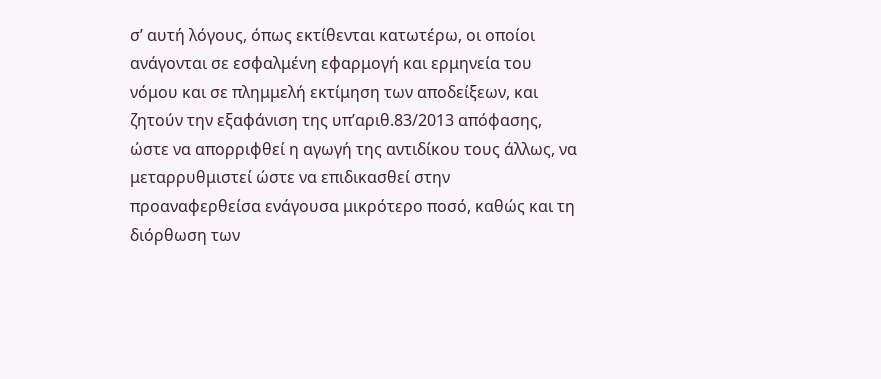σ’ αυτή λόγους, όπως εκτίθενται κατωτέρω, οι οποίοι ανάγονται σε εσφαλμένη εφαρμογή και ερμηνεία του νόμου και σε πλημμελή εκτίμηση των αποδείξεων, και ζητούν την εξαφάνιση της υπ’αριθ.83/2013 απόφασης, ώστε να απορριφθεί η αγωγή της αντιδίκου τους άλλως, να μεταρρυθμιστεί ώστε να επιδικασθεί στην προαναφερθείσα ενάγουσα μικρότερο ποσό, καθώς και τη διόρθωση των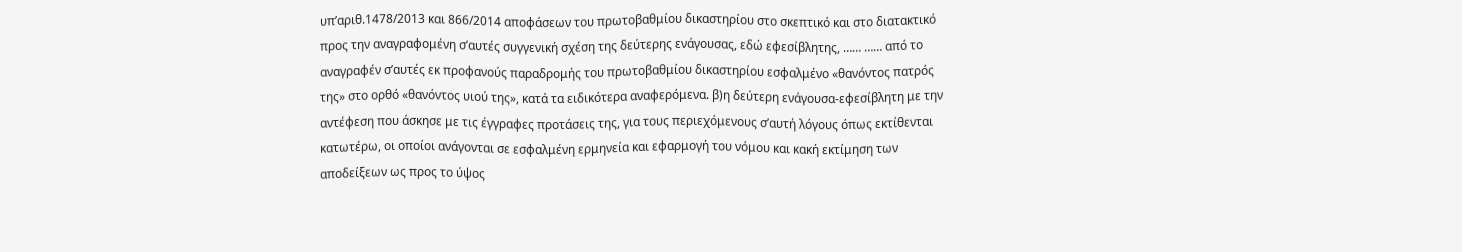υπ’αριθ.1478/2013 και 866/2014 αποφάσεων του πρωτοβαθμίου δικαστηρίου στο σκεπτικό και στο διατακτικό προς την αναγραφομένη σ’αυτές συγγενική σχέση της δεύτερης ενάγουσας, εδώ εφεσίβλητης, …… …… από το αναγραφέν σ’αυτές εκ προφανούς παραδρομής του πρωτοβαθμίου δικαστηρίου εσφαλμένο «θανόντος πατρός της» στο ορθό «θανόντος υιού της», κατά τα ειδικότερα αναφερόμενα. β)η δεύτερη ενάγουσα-εφεσίβλητη με την αντέφεση που άσκησε με τις έγγραφες προτάσεις της, για τους περιεχόμενους σ’αυτή λόγους όπως εκτίθενται κατωτέρω, οι οποίοι ανάγονται σε εσφαλμένη ερμηνεία και εφαρμογή του νόμου και κακή εκτίμηση των αποδείξεων ως προς το ύψος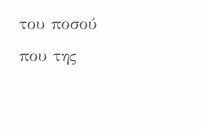του ποσού που της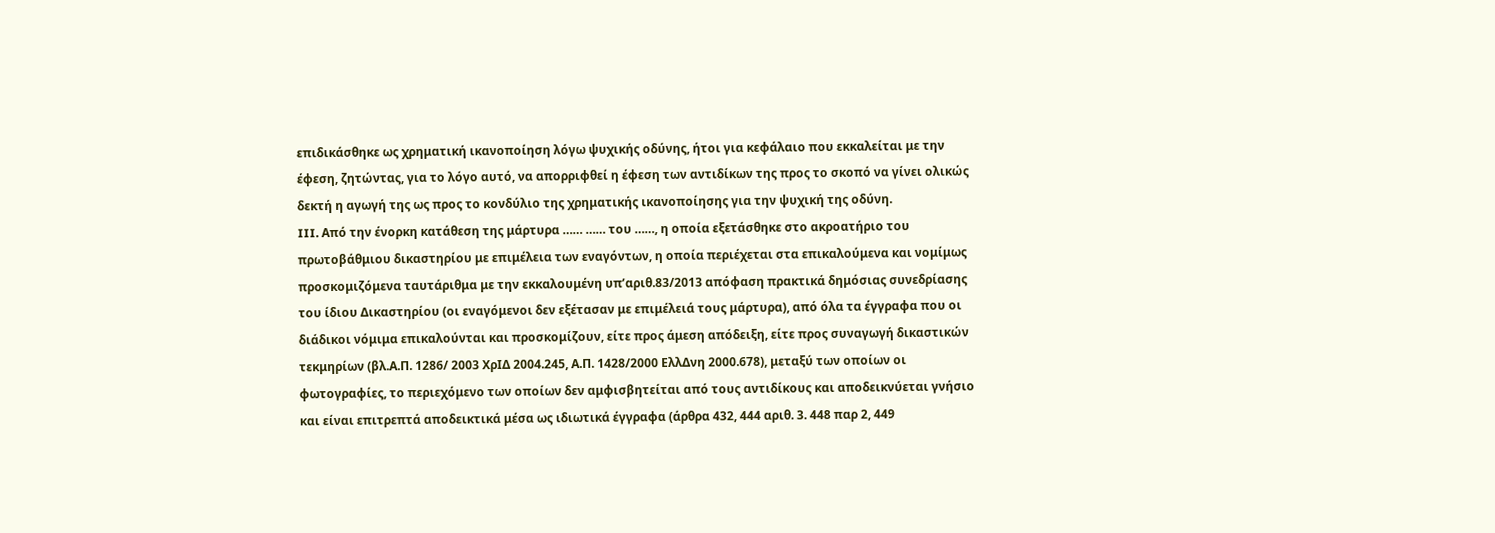επιδικάσθηκε ως χρηματική ικανοποίηση λόγω ψυχικής οδύνης, ήτοι για κεφάλαιο που εκκαλείται με την έφεση, ζητώντας, για το λόγο αυτό, να απορριφθεί η έφεση των αντιδίκων της προς το σκοπό να γίνει ολικώς δεκτή η αγωγή της ως προς το κονδύλιο της χρηματικής ικανοποίησης για την ψυχική της οδύνη.
III. Από την ένορκη κατάθεση της μάρτυρα …… …… του ……, η οποία εξετάσθηκε στο ακροατήριο του πρωτοβάθμιου δικαστηρίου με επιμέλεια των εναγόντων, η οποία περιέχεται στα επικαλούμενα και νομίμως προσκομιζόμενα ταυτάριθμα με την εκκαλουμένη υπ’αριθ.83/2013 απόφαση πρακτικά δημόσιας συνεδρίασης του ίδιου Δικαστηρίου (οι εναγόμενοι δεν εξέτασαν με επιμέλειά τους μάρτυρα), από όλα τα έγγραφα που οι διάδικοι νόμιμα επικαλούνται και προσκομίζουν, είτε προς άμεση απόδειξη, είτε προς συναγωγή δικαστικών τεκμηρίων (βλ.Α.Π. 1286/ 2003 ΧρΙΔ 2004.245, Α.Π. 1428/2000 ΕλλΔνη 2000.678), μεταξύ των οποίων οι φωτογραφίες, το περιεχόμενο των οποίων δεν αμφισβητείται από τους αντιδίκους και αποδεικνύεται γνήσιο και είναι επιτρεπτά αποδεικτικά μέσα ως ιδιωτικά έγγραφα (άρθρα 432, 444 αριθ. 3. 448 παρ 2, 449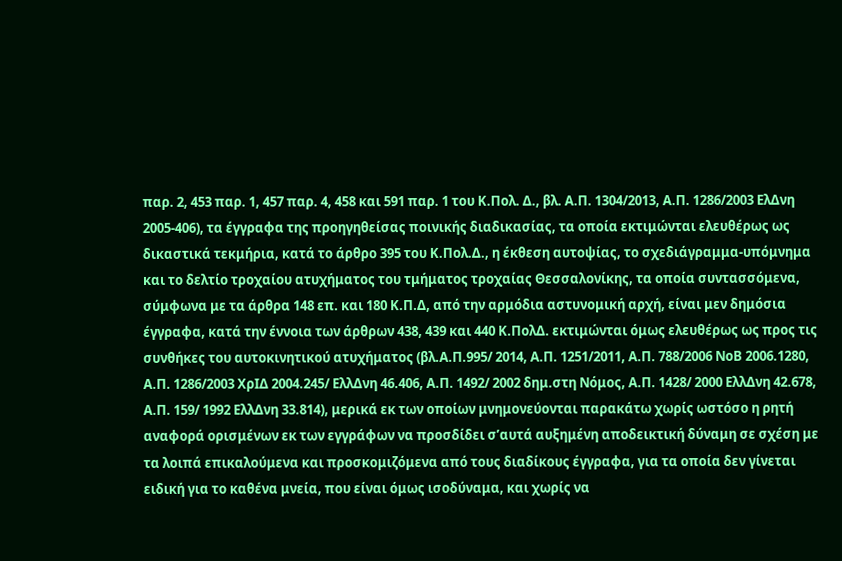παρ. 2, 453 παρ. 1, 457 παρ. 4, 458 και 591 παρ. 1 του Κ.Πολ. Δ., βλ. Α.Π. 1304/2013, Α.Π. 1286/2003 ΕλΔνη 2005-406), τα έγγραφα της προηγηθείσας ποινικής διαδικασίας, τα οποία εκτιμώνται ελευθέρως ως δικαστικά τεκμήρια, κατά το άρθρο 395 του Κ.Πολ.Δ., η έκθεση αυτοψίας, το σχεδιάγραμμα-υπόμνημα και το δελτίο τροχαίου ατυχήματος του τμήματος τροχαίας Θεσσαλονίκης, τα οποία συντασσόμενα, σύμφωνα με τα άρθρα 148 επ. και 180 Κ.Π.Δ, από την αρμόδια αστυνομική αρχή, είναι μεν δημόσια έγγραφα, κατά την έννοια των άρθρων 438, 439 και 440 Κ.ΠολΔ. εκτιμώνται όμως ελευθέρως ως προς τις συνθήκες του αυτοκινητικού ατυχήματος (βλ.Α.Π.995/ 2014, Α.Π. 1251/2011, Α.Π. 788/2006 ΝοΒ 2006.1280, Α.Π. 1286/2003 ΧρΙΔ 2004.245/ ΕλλΔνη 46.406, Α.Π. 1492/ 2002 δημ.στη Νόμος, Α.Π. 1428/ 2000 ΕλλΔνη 42.678, Α.Π. 159/ 1992 ΕλλΔνη 33.814), μερικά εκ των οποίων μνημονεύονται παρακάτω χωρίς ωστόσο η ρητή αναφορά ορισμένων εκ των εγγράφων να προσδίδει σ’αυτά αυξημένη αποδεικτική δύναμη σε σχέση με τα λοιπά επικαλούμενα και προσκομιζόμενα από τους διαδίκους έγγραφα, για τα οποία δεν γίνεται ειδική για το καθένα μνεία, που είναι όμως ισοδύναμα, και χωρίς να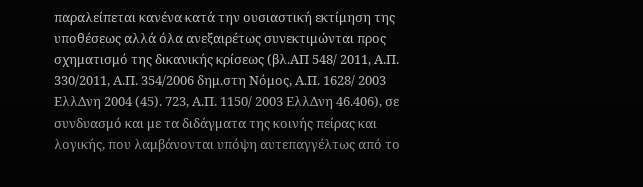παραλείπεται κανένα κατά την ουσιαστική εκτίμηση της υποθέσεως αλλά όλα ανεξαιρέτως συνεκτιμώνται προς σχηματισμό της δικανικής κρίσεως (βλ.ΑΠ 548/ 2011, Α.Π. 330/2011, Α.Π. 354/2006 δημ.στη Νόμος, Α.Π. 1628/ 2003 ΕλλΔνη 2004 (45). 723, Α.Π. 1150/ 2003 ΕλλΔνη 46.406), σε συνδυασμό και με τα διδάγματα της κοινής πείρας και λογικής, που λαμβάνονται υπόψη αυτεπαγγέλτως από το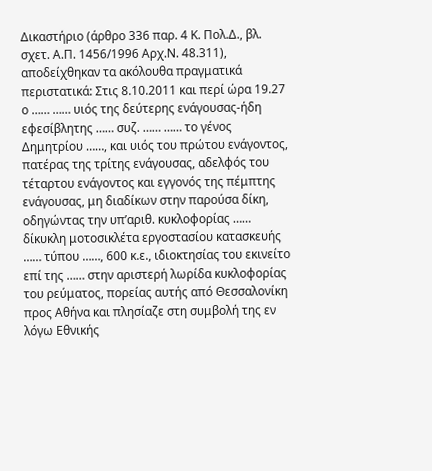Δικαστήριο (άρθρο 336 παρ. 4 Κ. Πολ.Δ., βλ. σχετ. Α.Π. 1456/1996 Αρχ.Ν. 48.311), αποδείχθηκαν τα ακόλουθα πραγματικά περιστατικά: Στις 8.10.2011 και περί ώρα 19.27 ο …… …… υιός της δεύτερης ενάγουσας-ήδη εφεσίβλητης …… συζ. …… …… το γένος Δημητρίου ……, και υιός του πρώτου ενάγοντος, πατέρας της τρίτης ενάγουσας, αδελφός του τέταρτου ενάγοντος και εγγονός της πέμπτης ενάγουσας, μη διαδίκων στην παρούσα δίκη, οδηγώντας την υπ’αριθ. κυκλοφορίας …… δίκυκλη μοτοσικλέτα εργοστασίου κατασκευής …… τύπου ……, 600 κ.ε., ιδιοκτησίας του εκινείτο επί της …… στην αριστερή λωρίδα κυκλοφορίας του ρεύματος, πορείας αυτής από Θεσσαλονίκη προς Αθήνα και πλησίαζε στη συμβολή της εν λόγω Εθνικής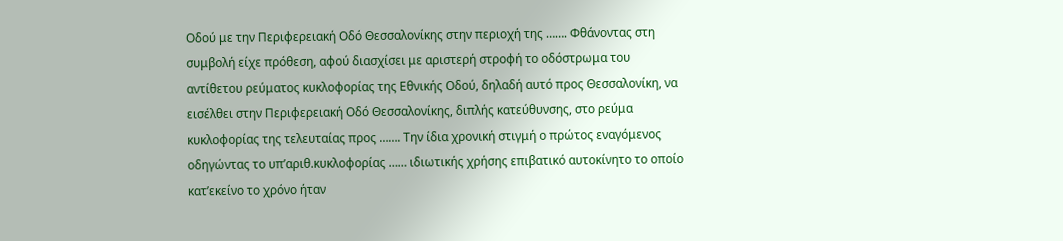Οδού με την Περιφερειακή Οδό Θεσσαλονίκης στην περιοχή της ……. Φθάνοντας στη συμβολή είχε πρόθεση, αφού διασχίσει με αριστερή στροφή το οδόστρωμα του αντίθετου ρεύματος κυκλοφορίας της Εθνικής Οδού, δηλαδή αυτό προς Θεσσαλονίκη, να εισέλθει στην Περιφερειακή Οδό Θεσσαλονίκης, διπλής κατεύθυνσης, στο ρεύμα κυκλοφορίας της τελευταίας προς ……. Την ίδια χρονική στιγμή ο πρώτος εναγόμενος οδηγώντας το υπ’αριθ.κυκλοφορίας …… ιδιωτικής χρήσης επιβατικό αυτοκίνητο το οποίο κατ’εκείνο το χρόνο ήταν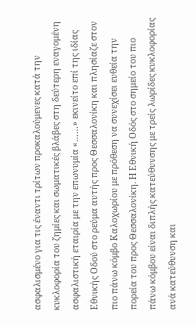ασφαλισμένο για τις έναντι τρίτων προκαλούμενες κατά την κυκλοφορία του ζημίες και σωματικές βλάβες στη δεύτερη εναγομένη ασφαλιστική εταιρία με την επωνυμία «……» εκινείτο επί της ιδίας Εθνικής Οδού στο ρεύμα αυτής προς Θεσσαλονίκη και πλησίαζε στον πιο πάνω κόμβο Καλοχωρίου με πρόθεση να συνεχίσει ευθεία την πορεία του προς Θεσσαλονίκη. Η Εθνική Οδός στο σημείο του πιο πάνω κόμβου είναι διπλής κατεύθυνσης με τρείς λωρίδες κυκλοφορίας ανά κατεύθυνση και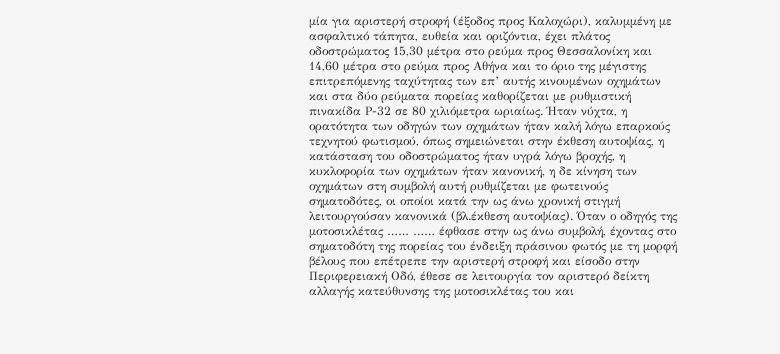μία για αριστερή στροφή (έξοδος προς Καλοχώρι), καλυμμένη με ασφαλτικό τάπητα, ευθεία και οριζόντια, έχει πλάτος οδοστρώματος 15,30 μέτρα στο ρεύμα προς Θεσσαλονίκη και 14,60 μέτρα στο ρεύμα προς Αθήνα και το όριο της μέγιστης επιτρεπόμενης ταχύτητας των επ’ αυτής κινουμένων οχημάτων και στα δύο ρεύματα πορείας καθορίζεται με ρυθμιστική πινακίδα Ρ-32 σε 80 χιλιόμετρα ωριαίως. Ήταν νύχτα, η ορατότητα των οδηγών των οχημάτων ήταν καλή λόγω επαρκούς τεχνητού φωτισμού, όπως σημειώνεται στην έκθεση αυτοψίας, η κατάσταση του οδοστρώματος ήταν υγρά λόγω βροχής, η κυκλοφορία των οχημάτων ήταν κανονική, η δε κίνηση των οχημάτων στη συμβολή αυτή ρυθμίζεται με φωτεινούς σηματοδότες, οι οποίοι κατά την ως άνω χρονική στιγμή λειτουργούσαν κανονικά (βλ.έκθεση αυτοψίας). Όταν ο οδηγός της μοτοσικλέτας …… …… έφθασε στην ως άνω συμβολή, έχοντας στο σηματοδότη της πορείας του ένδειξη πράσινου φωτός με τη μορφή βέλους που επέτρεπε την αριστερή στροφή και είσοδο στην Περιφερειακή Οδό, έθεσε σε λειτουργία τον αριστερό δείκτη αλλαγής κατεύθυνσης της μοτοσικλέτας του και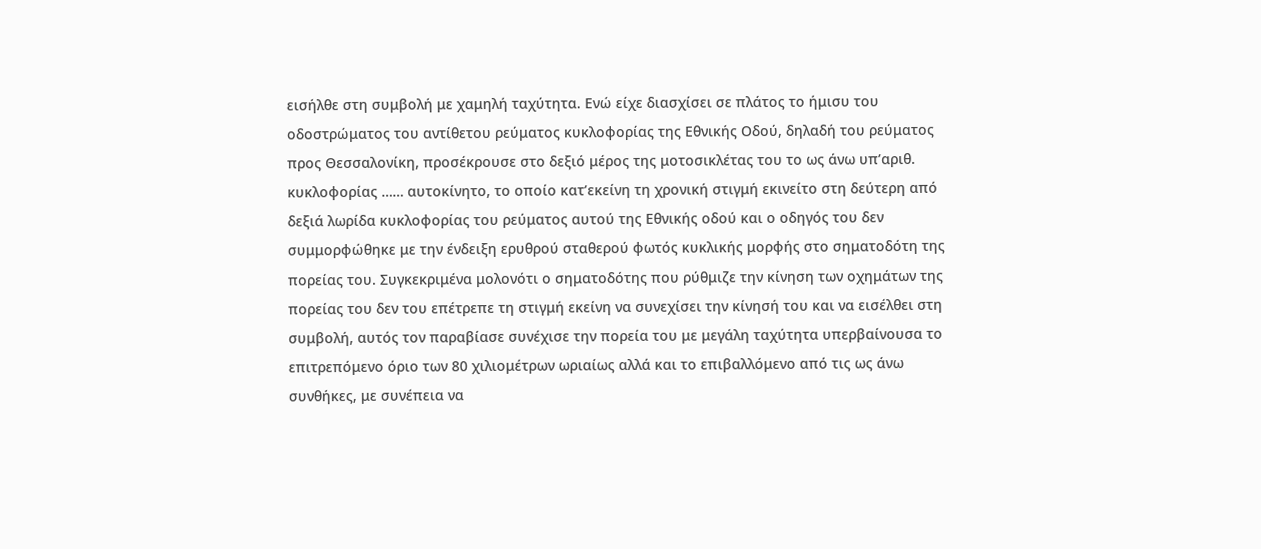εισήλθε στη συμβολή με χαμηλή ταχύτητα. Ενώ είχε διασχίσει σε πλάτος το ήμισυ του οδοστρώματος του αντίθετου ρεύματος κυκλοφορίας της Εθνικής Οδού, δηλαδή του ρεύματος προς Θεσσαλονίκη, προσέκρουσε στο δεξιό μέρος της μοτοσικλέτας του το ως άνω υπ’αριθ. κυκλοφορίας …… αυτοκίνητο, το οποίο κατ’εκείνη τη χρονική στιγμή εκινείτο στη δεύτερη από δεξιά λωρίδα κυκλοφορίας του ρεύματος αυτού της Εθνικής οδού και ο οδηγός του δεν συμμορφώθηκε με την ένδειξη ερυθρού σταθερού φωτός κυκλικής μορφής στο σηματοδότη της πορείας του. Συγκεκριμένα μολονότι ο σηματοδότης που ρύθμιζε την κίνηση των οχημάτων της πορείας του δεν του επέτρεπε τη στιγμή εκείνη να συνεχίσει την κίνησή του και να εισέλθει στη συμβολή, αυτός τον παραβίασε συνέχισε την πορεία του με μεγάλη ταχύτητα υπερβαίνουσα το επιτρεπόμενο όριο των 80 χιλιομέτρων ωριαίως αλλά και το επιβαλλόμενο από τις ως άνω συνθήκες, με συνέπεια να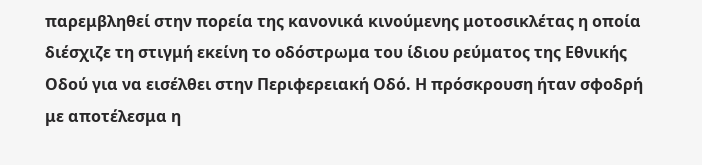παρεμβληθεί στην πορεία της κανονικά κινούμενης μοτοσικλέτας η οποία διέσχιζε τη στιγμή εκείνη το οδόστρωμα του ίδιου ρεύματος της Εθνικής Οδού για να εισέλθει στην Περιφερειακή Οδό. Η πρόσκρουση ήταν σφοδρή με αποτέλεσμα η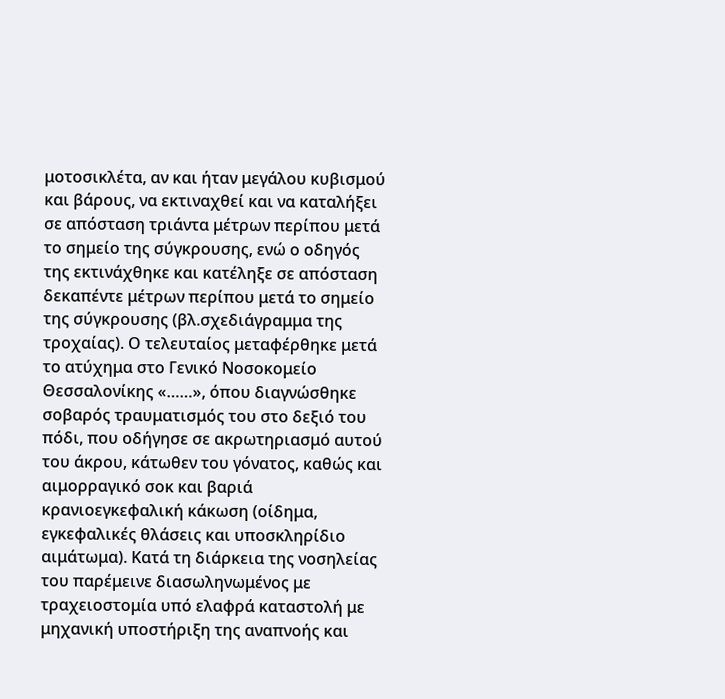μοτοσικλέτα, αν και ήταν μεγάλου κυβισμού και βάρους, να εκτιναχθεί και να καταλήξει σε απόσταση τριάντα μέτρων περίπου μετά το σημείο της σύγκρουσης, ενώ ο οδηγός της εκτινάχθηκε και κατέληξε σε απόσταση δεκαπέντε μέτρων περίπου μετά το σημείο της σύγκρουσης (βλ.σχεδιάγραμμα της τροχαίας). Ο τελευταίος μεταφέρθηκε μετά το ατύχημα στο Γενικό Νοσοκομείο Θεσσαλονίκης «……», όπου διαγνώσθηκε σοβαρός τραυματισμός του στο δεξιό του πόδι, που οδήγησε σε ακρωτηριασμό αυτού του άκρου, κάτωθεν του γόνατος, καθώς και αιμορραγικό σοκ και βαριά κρανιοεγκεφαλική κάκωση (οίδημα, εγκεφαλικές θλάσεις και υποσκληρίδιο αιμάτωμα). Κατά τη διάρκεια της νοσηλείας του παρέμεινε διασωληνωμένος με τραχειοστομία υπό ελαφρά καταστολή με μηχανική υποστήριξη της αναπνοής και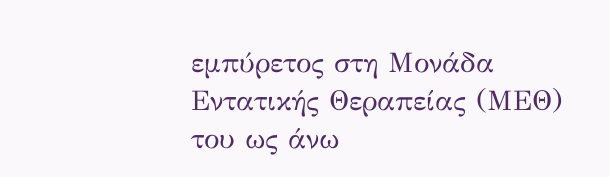εμπύρετος στη Μονάδα Εντατικής Θεραπείας (ΜΕΘ) του ως άνω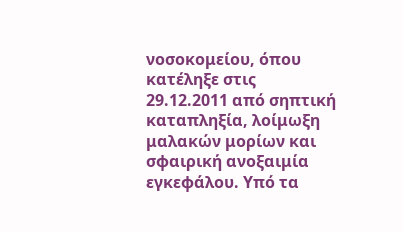νοσοκομείου, όπου κατέληξε στις 29.12.2011 από σηπτική καταπληξία, λοίμωξη μαλακών μορίων και σφαιρική ανοξαιμία εγκεφάλου. Υπό τα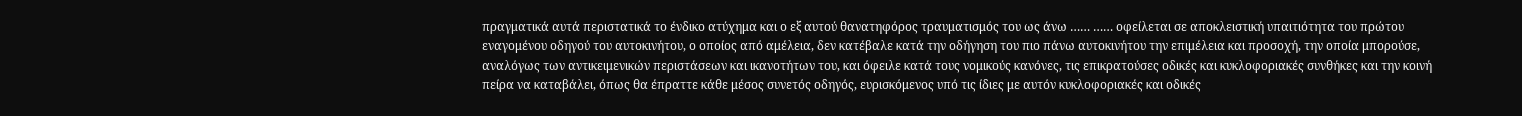πραγματικά αυτά περιστατικά το ένδικο ατύχημα και ο εξ αυτού θανατηφόρος τραυματισμός του ως άνω …… …… οφείλεται σε αποκλειστική υπαιτιότητα του πρώτου εναγομένου οδηγού του αυτοκινήτου, ο οποίος από αμέλεια, δεν κατέβαλε κατά την οδήγηση του πιο πάνω αυτοκινήτου την επιμέλεια και προσοχή, την οποία μπορούσε, αναλόγως των αντικειμενικών περιστάσεων και ικανοτήτων του, και όφειλε κατά τους νομικούς κανόνες, τις επικρατούσες οδικές και κυκλοφοριακές συνθήκες και την κοινή πείρα να καταβάλει, όπως θα έπραττε κάθε μέσος συνετός οδηγός, ευρισκόμενος υπό τις ίδιες με αυτόν κυκλοφοριακές και οδικές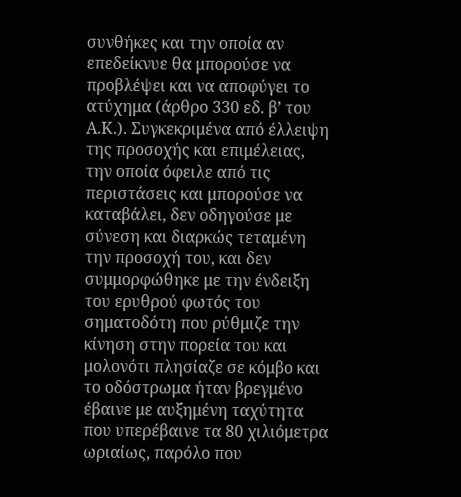συνθήκες και την οποία αν επεδείκνυε θα μπορούσε να προβλέψει και να αποφύγει το ατύχημα (άρθρο 330 εδ. β’ του Α.Κ.). Συγκεκριμένα από έλλειψη της προσοχής και επιμέλειας, την οποία όφειλε από τις περιστάσεις και μπορούσε να καταβάλει, δεν οδηγούσε με σύνεση και διαρκώς τεταμένη την προσοχή του, και δεν συμμορφώθηκε με την ένδειξη του ερυθρού φωτός του σηματοδότη που ρύθμιζε την κίνηση στην πορεία του και μολονότι πλησίαζε σε κόμβο και το οδόστρωμα ήταν βρεγμένο έβαινε με αυξημένη ταχύτητα που υπερέβαινε τα 80 χιλιόμετρα ωριαίως, παρόλο που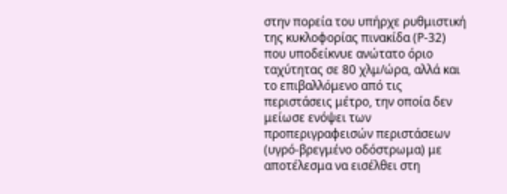στην πορεία του υπήρχε ρυθμιστική της κυκλοφορίας πινακίδα (Ρ-32) που υποδείκνυε ανώτατο όριο ταχύτητας σε 80 χλμ/ώρα, αλλά και το επιβαλλόμενο από τις περιστάσεις μέτρο, την οποία δεν μείωσε ενόψει των προπεριγραφεισών περιστάσεων (υγρό-βρεγμένο οδόστρωμα) με αποτέλεσμα να εισέλθει στη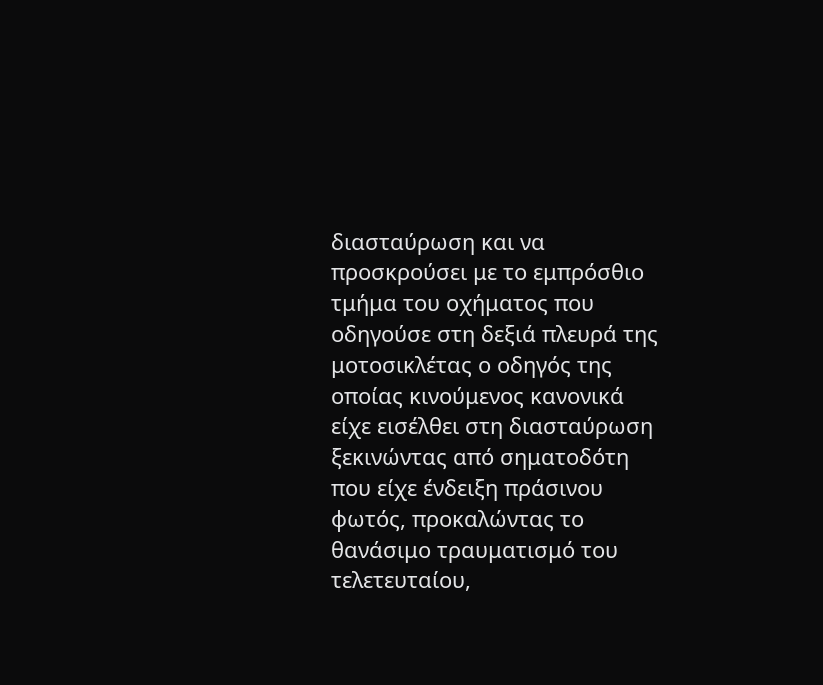διασταύρωση και να προσκρούσει με το εμπρόσθιο τμήμα του οχήματος που οδηγούσε στη δεξιά πλευρά της μοτοσικλέτας ο οδηγός της οποίας κινούμενος κανονικά είχε εισέλθει στη διασταύρωση ξεκινώντας από σηματοδότη που είχε ένδειξη πράσινου φωτός, προκαλώντας το θανάσιμο τραυματισμό του τελετευταίου,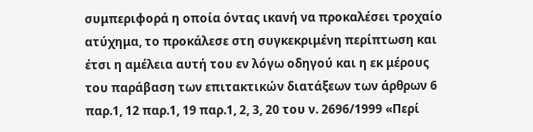συμπεριφορά η οποία όντας ικανή να προκαλέσει τροχαίο ατύχημα, το προκάλεσε στη συγκεκριμένη περίπτωση και έτσι η αμέλεια αυτή του εν λόγω οδηγού και η εκ μέρους του παράβαση των επιτακτικών διατάξεων των άρθρων 6 παρ.1, 12 παρ.1, 19 παρ.1, 2, 3, 20 του ν. 2696/1999 «Περί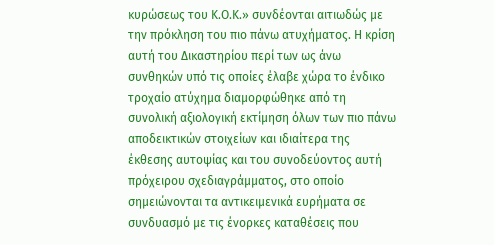κυρώσεως του Κ.Ο.Κ.» συνδέονται αιτιωδώς με την πρόκληση του πιο πάνω ατυχήματος. Η κρίση αυτή του Δικαστηρίου περί των ως άνω συνθηκών υπό τις οποίες έλαβε χώρα το ένδικο τροχαίο ατύχημα διαμορφώθηκε από τη συνολική αξιολογική εκτίμηση όλων των πιο πάνω αποδεικτικών στοιχείων και ιδιαίτερα της έκθεσης αυτοψίας και του συνοδεύοντος αυτή πρόχειρου σχεδιαγράμματος, στο οποίο σημειώνονται τα αντικειμενικά ευρήματα σε συνδυασμό με τις ένορκες καταθέσεις που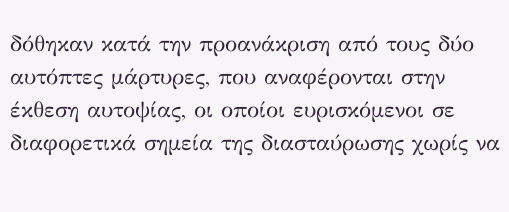δόθηκαν κατά την προανάκριση από τους δύο αυτόπτες μάρτυρες, που αναφέρονται στην έκθεση αυτοψίας, οι οποίοι ευρισκόμενοι σε διαφορετικά σημεία της διασταύρωσης χωρίς να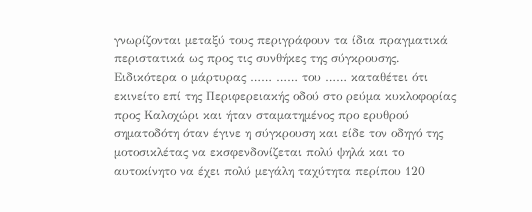γνωρίζονται μεταξύ τους περιγράφουν τα ίδια πραγματικά περιστατικά ως προς τις συνθήκες της σύγκρουσης. Ειδικότερα ο μάρτυρας …… …… του …… καταθέτει ότι εκινείτο επί της Περιφερειακής οδού στο ρεύμα κυκλοφορίας προς Καλοχώρι και ήταν σταματημένος προ ερυθρού σηματοδότη όταν έγινε η σύγκρουση και είδε τον οδηγό της μοτοσικλέτας να εκσφενδονίζεται πολύ ψηλά και το αυτοκίνητο να έχει πολύ μεγάλη ταχύτητα περίπου 120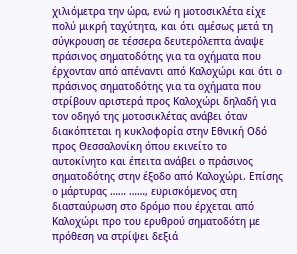χιλιόμετρα την ώρα, ενώ η μοτοσικλέτα είχε πολύ μικρή ταχύτητα, και ότι αμέσως μετά τη σύγκρουση σε τέσσερα δευτερόλεπτα άναψε πράσινος σηματοδότης για τα οχήματα που έρχονταν από απέναντι από Καλοχώρι και ότι ο πράσινος σηματοδότης για τα οχήματα που στρίβουν αριστερά προς Καλοχώρι δηλαδή για τον οδηγό της μοτοσικλέτας ανάβει όταν διακόπτεται η κυκλοφορία στην Εθνική Οδό προς Θεσσαλονίκη όπου εκινείτο το αυτοκίνητο και έπειτα ανάβει ο πράσινος σηματοδότης στην έξοδο από Καλοχώρι. Επίσης ο μάρτυρας …… ……, ευρισκόμενος στη διασταύρωση στο δρόμο που έρχεται από Καλοχώρι προ του ερυθρού σηματοδότη με πρόθεση να στρίψει δεξιά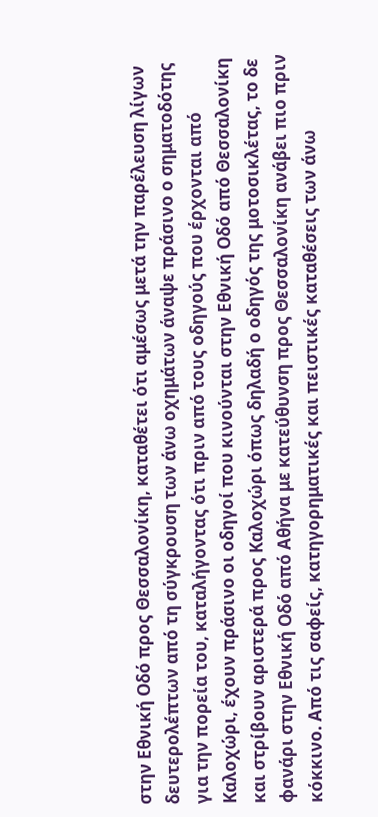στην Εθνική Οδό προς Θεσσαλονίκη, καταθέτει ότι αμέσως μετά την παρέλευση λίγων δευτερολέπτων από τη σύγκρουση των άνω οχημάτων άναψε πράσινο ο σηματοδότης για την πορεία του, καταλήγοντας ότι πριν από τους οδηγούς που έρχονται από Καλοχώρι, έχουν πράσινο οι οδηγοί που κινούνται στην Εθνική Οδό από Θεσσαλονίκη και στρίβουν αριστερά προς Καλοχώρι όπως δηλαδή ο οδηγός της μοτοσικλέτας, το δε φανάρι στην Εθνική Οδό από Αθήνα με κατεύθυνση προς Θεσσαλονίκη ανάβει πιο πριν κόκκινο. Από τις σαφείς, κατηγορηματικές και πειστικές καταθέσεις των άνω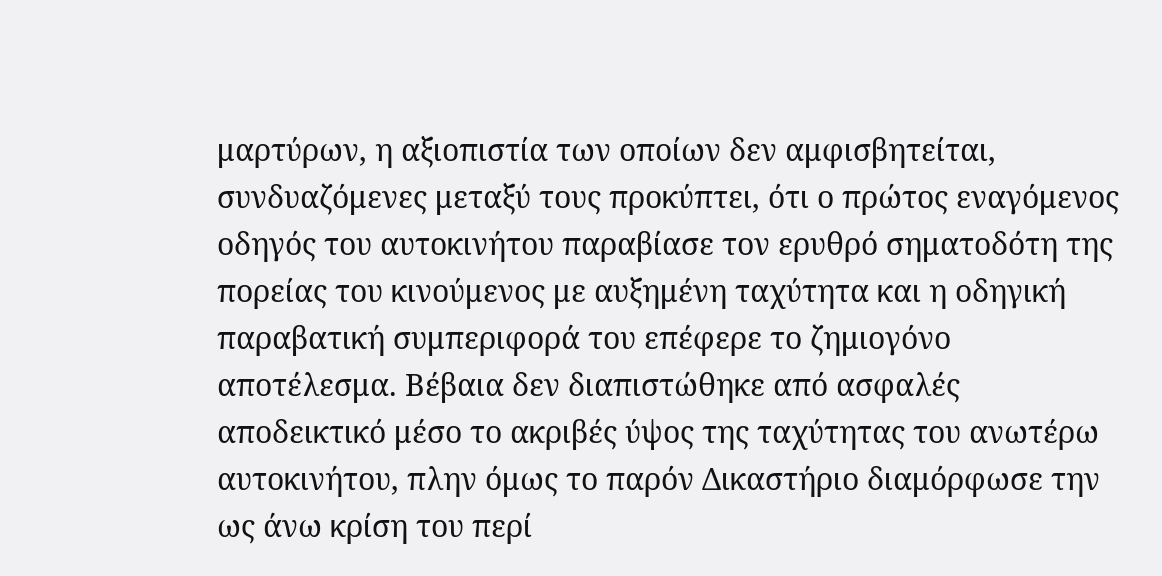μαρτύρων, η αξιοπιστία των οποίων δεν αμφισβητείται, συνδυαζόμενες μεταξύ τους προκύπτει, ότι ο πρώτος εναγόμενος οδηγός του αυτοκινήτου παραβίασε τον ερυθρό σηματοδότη της πορείας του κινούμενος με αυξημένη ταχύτητα και η οδηγική παραβατική συμπεριφορά του επέφερε το ζημιογόνο αποτέλεσμα. Βέβαια δεν διαπιστώθηκε από ασφαλές αποδεικτικό μέσο το ακριβές ύψος της ταχύτητας του ανωτέρω αυτοκινήτου, πλην όμως το παρόν Δικαστήριο διαμόρφωσε την ως άνω κρίση του περί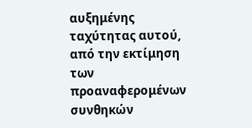αυξημένης ταχύτητας αυτού, από την εκτίμηση των προαναφερομένων συνθηκών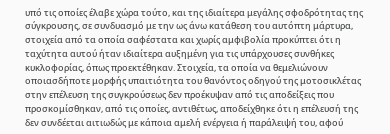υπό τις οποίες έλαβε χώρα τούτο, και της ιδιαίτερα μεγάλης σφοδρότητας της σύγκρουσης, σε συνδυασμό με την ως άνω κατάθεση του αυτόπτη μάρτυρα, στοιχεία από τα οποία σαφέστατα και χωρίς αμφιβολία προκύπτει ότι η ταχύτητα αυτού ήταν ιδιαίτερα αυξημένη για τις υπάρχουσες συνθήκες κυκλοφορίας, όπως προεκτέθηκαν. Στοιχεία, τα οποία να θεμελιώνουν οποιασδήποτε μορφής υπαιτιότητα του θανόντος οδηγού της μοτοσικλέτας στην επέλευση της συγκρούσεως δεν προέκυψαν από τις αποδείξεις που προσκομίσθηκαν, από τις οποίες, αντιθέτως, αποδείχθηκε ότι η επέλευσή της δεν συνδέεται αιτιωδώς με κάποια αμελή ενέργεια ή παράλειψή του, αφού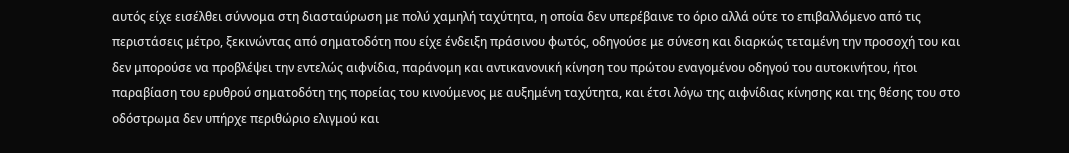αυτός είχε εισέλθει σύννομα στη διασταύρωση με πολύ χαμηλή ταχύτητα, η οποία δεν υπερέβαινε το όριο αλλά ούτε το επιβαλλόμενο από τις περιστάσεις μέτρο, ξεκινώντας από σηματοδότη που είχε ένδειξη πράσινου φωτός, οδηγούσε με σύνεση και διαρκώς τεταμένη την προσοχή του και δεν μπορούσε να προβλέψει την εντελώς αιφνίδια, παράνομη και αντικανονική κίνηση του πρώτου εναγομένου οδηγού του αυτοκινήτου, ήτοι παραβίαση του ερυθρού σηματοδότη της πορείας του κινούμενος με αυξημένη ταχύτητα, και έτσι λόγω της αιφνίδιας κίνησης και της θέσης του στο οδόστρωμα δεν υπήρχε περιθώριο ελιγμού και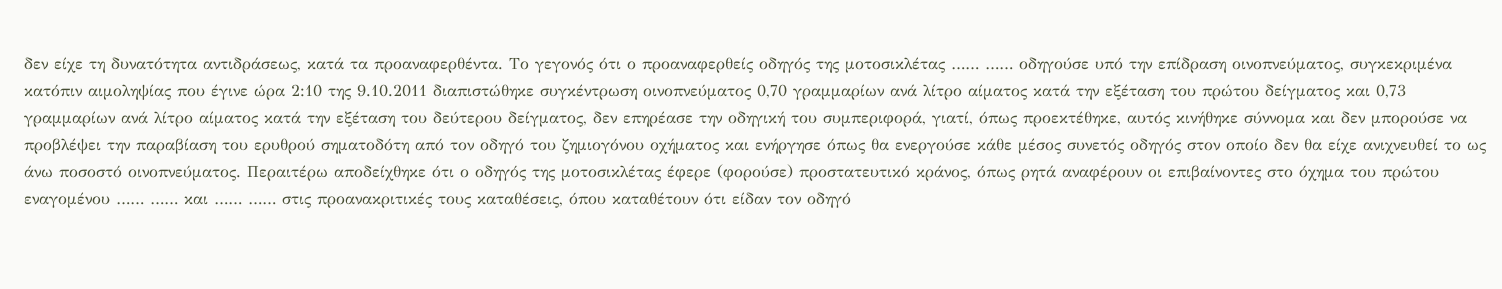δεν είχε τη δυνατότητα αντιδράσεως, κατά τα προαναφερθέντα. Το γεγονός ότι ο προαναφερθείς οδηγός της μοτοσικλέτας …… …… οδηγούσε υπό την επίδραση οινοπνεύματος, συγκεκριμένα κατόπιν αιμοληψίας που έγινε ώρα 2:10 της 9.10.2011 διαπιστώθηκε συγκέντρωση οινοπνεύματος 0,70 γραμμαρίων ανά λίτρο αίματος κατά την εξέταση του πρώτου δείγματος και 0,73 γραμμαρίων ανά λίτρο αίματος κατά την εξέταση του δεύτερου δείγματος, δεν επηρέασε την οδηγική του συμπεριφορά, γιατί, όπως προεκτέθηκε, αυτός κινήθηκε σύννομα και δεν μπορούσε να προβλέψει την παραβίαση του ερυθρού σηματοδότη από τον οδηγό του ζημιογόνου οχήματος και ενήργησε όπως θα ενεργούσε κάθε μέσος συνετός οδηγός στον οποίο δεν θα είχε ανιχνευθεί το ως άνω ποσοστό οινοπνεύματος. Περαιτέρω αποδείχθηκε ότι ο οδηγός της μοτοσικλέτας έφερε (φορούσε) προστατευτικό κράνος, όπως ρητά αναφέρουν οι επιβαίνοντες στο όχημα του πρώτου εναγομένου …… …… και …… …… στις προανακριτικές τους καταθέσεις, όπου καταθέτουν ότι είδαν τον οδηγό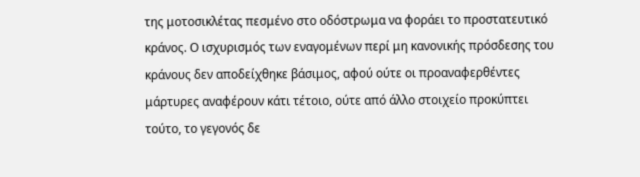της μοτοσικλέτας πεσμένο στο οδόστρωμα να φοράει το προστατευτικό κράνος. Ο ισχυρισμός των εναγομένων περί μη κανονικής πρόσδεσης του κράνους δεν αποδείχθηκε βάσιμος, αφού ούτε οι προαναφερθέντες μάρτυρες αναφέρουν κάτι τέτοιο, ούτε από άλλο στοιχείο προκύπτει τούτο, το γεγονός δε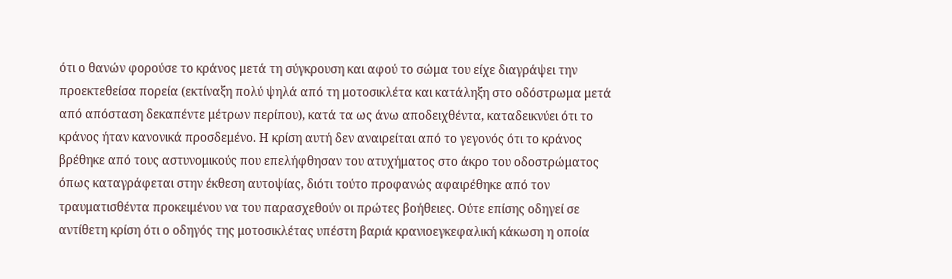ότι ο θανών φορούσε το κράνος μετά τη σύγκρουση και αφού το σώμα του είχε διαγράψει την προεκτεθείσα πορεία (εκτίναξη πολύ ψηλά από τη μοτοσικλέτα και κατάληξη στο οδόστρωμα μετά από απόσταση δεκαπέντε μέτρων περίπου), κατά τα ως άνω αποδειχθέντα, καταδεικνύει ότι το κράνος ήταν κανονικά προσδεμένο. Η κρίση αυτή δεν αναιρείται από το γεγονός ότι το κράνος βρέθηκε από τους αστυνομικούς που επελήφθησαν του ατυχήματος στο άκρο του οδοστρώματος όπως καταγράφεται στην έκθεση αυτοψίας, διότι τούτο προφανώς αφαιρέθηκε από τον τραυματισθέντα προκειμένου να του παρασχεθούν οι πρώτες βοήθειες. Ούτε επίσης οδηγεί σε αντίθετη κρίση ότι ο οδηγός της μοτοσικλέτας υπέστη βαριά κρανιοεγκεφαλική κάκωση η οποία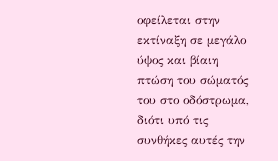οφείλεται στην εκτίναξη σε μεγάλο ύψος και βίαιη πτώση του σώματός του στο οδόστρωμα, διότι υπό τις συνθήκες αυτές την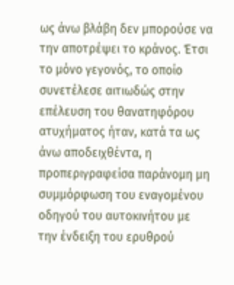ως άνω βλάβη δεν μπορούσε να την αποτρέψει το κράνος. Έτσι το μόνο γεγονός, το οποίο συνετέλεσε αιτιωδώς στην επέλευση του θανατηφόρου ατυχήματος ήταν, κατά τα ως άνω αποδειχθέντα, η προπεριγραφείσα παράνομη μη συμμόρφωση του εναγομένου οδηγού του αυτοκινήτου με την ένδειξη του ερυθρού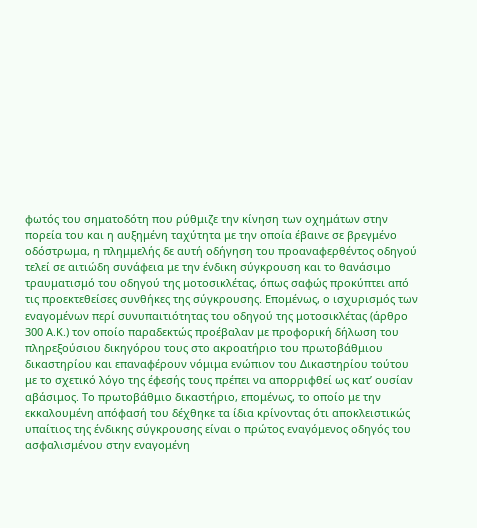φωτός του σηματοδότη που ρύθμιζε την κίνηση των οχημάτων στην πορεία του και η αυξημένη ταχύτητα με την οποία έβαινε σε βρεγμένο οδόστρωμα, η πλημμελής δε αυτή οδήγηση του προαναφερθέντος οδηγού τελεί σε αιτιώδη συνάφεια με την ένδικη σύγκρουση και το θανάσιμο τραυματισμό του οδηγού της μοτοσικλέτας, όπως σαφώς προκύπτει από τις προεκτεθείσες συνθήκες της σύγκρουσης. Επομένως, ο ισχυρισμός των εναγομένων περί συνυπαιτιότητας του οδηγού της μοτοσικλέτας (άρθρο 300 Α.Κ.) τον οποίο παραδεκτώς προέβαλαν με προφορική δήλωση του πληρεξούσιου δικηγόρου τους στο ακροατήριο του πρωτοβάθμιου δικαστηρίου και επαναφέρουν νόμιμα ενώπιον του Δικαστηρίου τούτου με το σχετικό λόγο της έφεσής τους πρέπει να απορριφθεί ως κατ’ ουσίαν αβάσιμος. Το πρωτοβάθμιο δικαστήριο, επομένως, το οποίο με την εκκαλουμένη απόφασή του δέχθηκε τα ίδια κρίνοντας ότι αποκλειστικώς υπαίτιος της ένδικης σύγκρουσης είναι ο πρώτος εναγόμενος οδηγός του ασφαλισμένου στην εναγομένη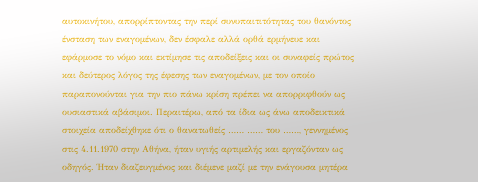αυτοκινήτου, απορρίπτοντας την περί συνυπαιτιτότητας του θανόντος ένσταση των εναγομένων, δεν έσφαλε αλλά ορθά ερμήνευε και εφάρμοσε το νόμο και εκτίμησε τις αποδείξεις και οι συναφείς πρώτος και δεύτερος λόγος της έφεσης των εναγομένων, με τον οποίο παραπονούνται για την πιο πάνω κρίση πρέπει να απορριφθούν ως ουσιαστικά αβάσιμοι. Περαιτέρω, από τα ίδια ως άνω αποδεικτικά στοιχεία αποδείχθηκε ότι ο θανατωθείς …… …… του ……, γεννημένος στις 4.11.1970 στην Αθήνα, ήταν υγιής αρτιμελής και εργαζόνταν ως οδηγός. Ήταν διαζευγμένος και διέμενε μαζί με την ενάγουσα μητέρα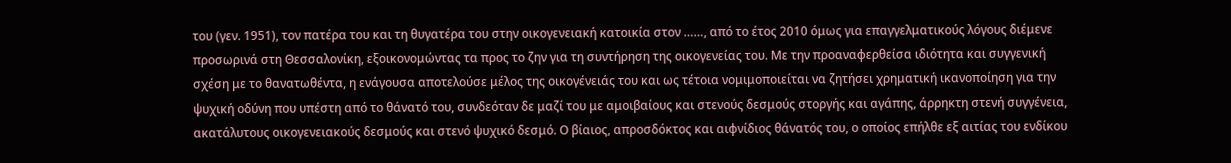του (γεν. 1951), τον πατέρα του και τη θυγατέρα του στην οικογενειακή κατοικία στον ……, από το έτος 2010 όμως για επαγγελματικούς λόγους διέμενε προσωρινά στη Θεσσαλονίκη, εξοικονομώντας τα προς το ζην για τη συντήρηση της οικογενείας του. Με την προαναφερθείσα ιδιότητα και συγγενική σχέση με το θανατωθέντα, η ενάγουσα αποτελούσε μέλος της οικογένειάς του και ως τέτοια νομιμοποιείται να ζητήσει χρηματική ικανοποίηση για την ψυχική οδύνη που υπέστη από το θάνατό του, συνδεόταν δε μαζί του με αμοιβαίους και στενούς δεσμούς στοργής και αγάπης, άρρηκτη στενή συγγένεια, ακατάλυτους οικογενειακούς δεσμούς και στενό ψυχικό δεσμό. Ο βίαιος, απροσδόκτος και αιφνίδιος θάνατός του, ο οποίος επήλθε εξ αιτίας του ενδίκου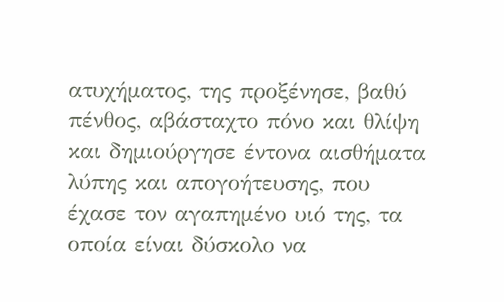ατυχήματος, της προξένησε, βαθύ πένθος, αβάσταχτο πόνο και θλίψη και δημιούργησε έντονα αισθήματα λύπης και απογοήτευσης, που έχασε τον αγαπημένο υιό της, τα οποία είναι δύσκολο να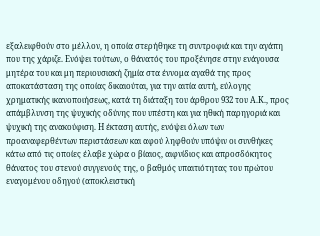εξαλειφθούν στο μέλλον, η οποία στερήθηκε τη συντροφιά και την αγάπη που της χάριζε. Ενόψει τούτων, ο θάνατός του προξένησε στην ενάγουσα μητέρα του και μη περιουσιακή ζημία στα έννομα αγαθά της προς αποκατάσταση της οποίας δικαιούται, για την αιτία αυτή, εύλογης χρηματικής ικανοποιήσεως, κατά τη διάταξη του άρθρου 932 του Α.Κ., προς απάμβλυνση της ψυχικής οδύνης που υπέστη και για ηθική παρηγοριά και ψυχική της ανακούφιση. Η έκταση αυτής, ενόψει όλων των προαναφερθέντων περιστάσεων και αφού ληφθούν υπόψιν οι συνθήκες κάτω από τις οποίες έλαβε χώρα ο βίαιος, αιφνίδιος και απροσδόκητος θάνατος του στενού συγγενούς της, ο βαθμός υπαιτιότητας του πρώτου εναγομένου οδηγού (αποκλειστική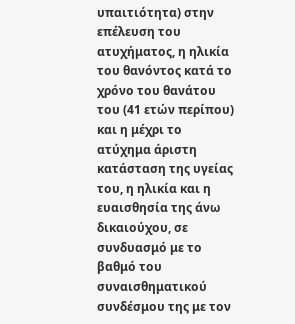υπαιτιότητα) στην επέλευση του ατυχήματος, η ηλικία του θανόντος κατά το χρόνο του θανάτου του (41 ετών περίπου) και η μέχρι το ατύχημα άριστη κατάσταση της υγείας του, η ηλικία και η ευαισθησία της άνω δικαιούχου, σε συνδυασμό με το βαθμό του συναισθηματικού συνδέσμου της με τον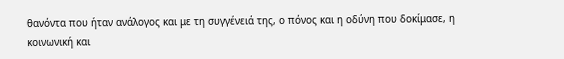θανόντα που ήταν ανάλογος και με τη συγγένειά της, ο πόνος και η οδύνη που δοκίμασε, η κοινωνική και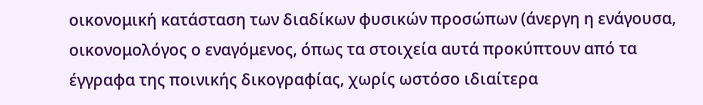οικονομική κατάσταση των διαδίκων φυσικών προσώπων (άνεργη η ενάγουσα, οικονομολόγος ο εναγόμενος, όπως τα στοιχεία αυτά προκύπτουν από τα έγγραφα της ποινικής δικογραφίας, χωρίς ωστόσο ιδιαίτερα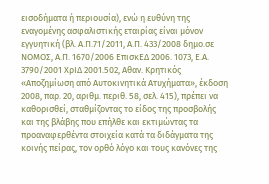εισοδήματα ή περιουσία), ενώ η ευθύνη της εναγομένης ασφαλιστικής εταιρίας είναι μόνον εγγυητική (βλ. Α.Π.71/2011, Α.Π. 433/2008 δημο.σε ΝΟΜΟΣ, Α.Π. 1670/2006 ΕπισκΕΔ 2006. 1073, Ε.Α. 3790/2001 ΧρΙΔ 2001.502, Αθαν. Κρητικός «Αποζημίωση από Αυτοκινητικά Ατυχήματα», έκδοση 2008, παρ. 20, αριθμ. περιθ. 58, σελ. 415), πρέπει να καθορισθεί, σταθμίζοντας το είδος της προσβολής και της βλάβης που επήλθε και εκτιμώντας τα προαναφερθέντα στοιχεία κατά τα διδάγματα της κοινής πείρας, τον ορθό λόγο και τους κανόνες της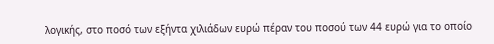λογικής, στο ποσό των εξήντα χιλιάδων ευρώ πέραν του ποσού των 44 ευρώ για το οποίο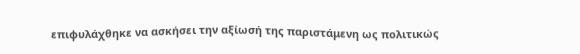επιφυλάχθηκε να ασκήσει την αξίωσή της παριστάμενη ως πολιτικώς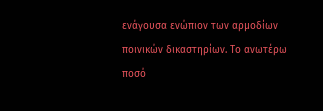ενάγουσα ενώπιον των αρμοδίων ποινικών δικαστηρίων. Το ανωτέρω ποσό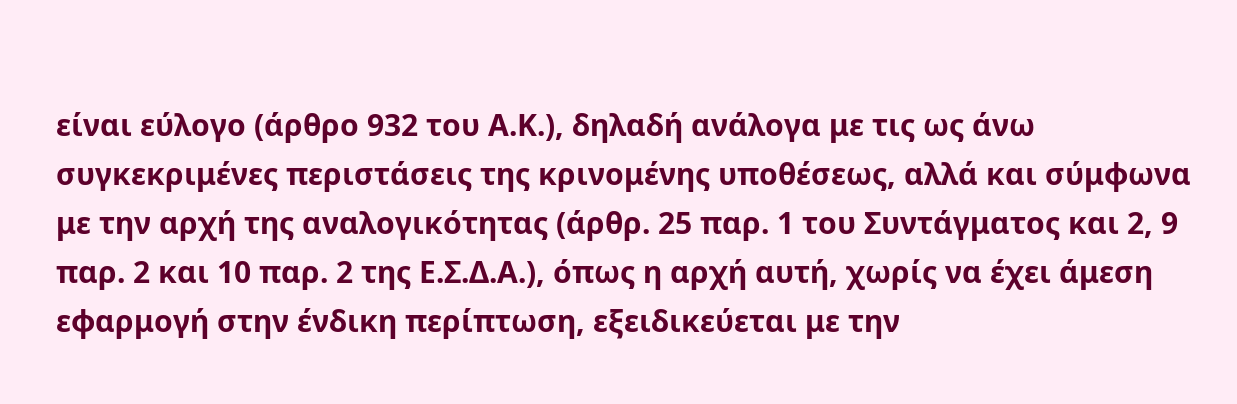είναι εύλογο (άρθρο 932 του Α.Κ.), δηλαδή ανάλογα με τις ως άνω συγκεκριμένες περιστάσεις της κρινομένης υποθέσεως, αλλά και σύμφωνα με την αρχή της αναλογικότητας (άρθρ. 25 παρ. 1 του Συντάγματος και 2, 9 παρ. 2 και 10 παρ. 2 της Ε.Σ.Δ.Α.), όπως η αρχή αυτή, χωρίς να έχει άμεση εφαρμογή στην ένδικη περίπτωση, εξειδικεύεται με την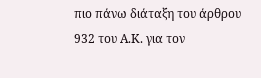πιο πάνω διάταξη του άρθρου 932 του Α.Κ. για τον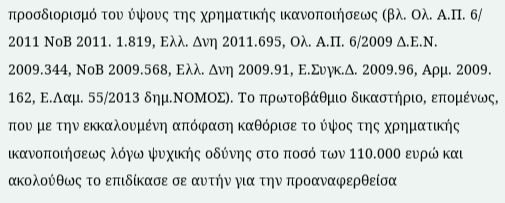προσδιορισμό του ύψους της χρηματικής ικανοποιήσεως (βλ. Ολ. Α.Π. 6/ 2011 ΝοΒ 2011. 1.819, Ελλ. Δνη 2011.695, Ολ. Α.Π. 6/2009 Δ.Ε.Ν. 2009.344, ΝοΒ 2009.568, Ελλ. Δνη 2009.91, Ε.Συγκ.Δ. 2009.96, Αρμ. 2009. 162, Ε.Λαμ. 55/2013 δημ.ΝΟΜΟΣ). Το πρωτοβάθμιο δικαστήριο, επομένως, που με την εκκαλουμένη απόφαση καθόρισε το ύψος της χρηματικής ικανοποιήσεως λόγω ψυχικής οδύνης στο ποσό των 110.000 ευρώ και ακολούθως το επιδίκασε σε αυτήν για την προαναφερθείσα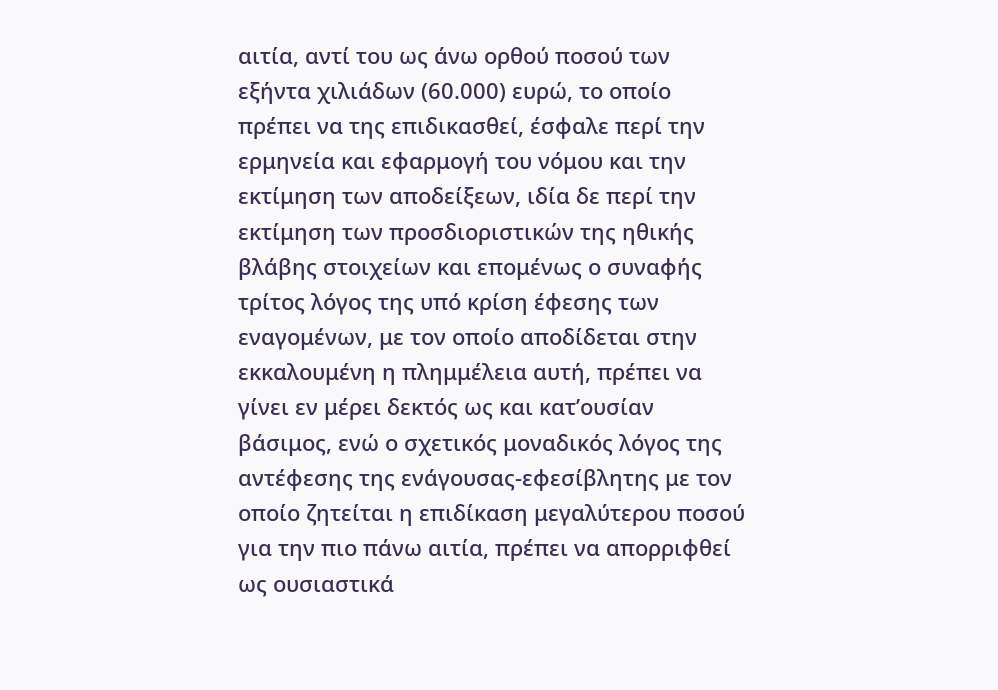αιτία, αντί του ως άνω ορθού ποσού των εξήντα χιλιάδων (60.000) ευρώ, το οποίο πρέπει να της επιδικασθεί, έσφαλε περί την ερμηνεία και εφαρμογή του νόμου και την εκτίμηση των αποδείξεων, ιδία δε περί την εκτίμηση των προσδιοριστικών της ηθικής βλάβης στοιχείων και επομένως ο συναφής τρίτος λόγος της υπό κρίση έφεσης των εναγομένων, με τον οποίο αποδίδεται στην εκκαλουμένη η πλημμέλεια αυτή, πρέπει να γίνει εν μέρει δεκτός ως και κατ’ουσίαν βάσιμος, ενώ ο σχετικός μοναδικός λόγος της αντέφεσης της ενάγουσας-εφεσίβλητης με τον οποίο ζητείται η επιδίκαση μεγαλύτερου ποσού για την πιο πάνω αιτία, πρέπει να απορριφθεί ως ουσιαστικά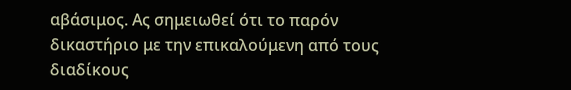αβάσιμος. Ας σημειωθεί ότι το παρόν δικαστήριο με την επικαλούμενη από τους διαδίκους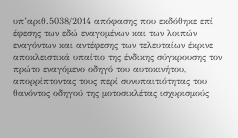υπ’αριθ.5038/2014 απόφασης που εκδόθηκε επί έφεσης των εδώ εναγομένων και των λοιπών εναγόντων και αντέφεσης των τελευταίων έκρινε αποκλειστικά υπαίτιο της ένδικης σύγκρουσης τον πρώτο εναγόμενο οδηγό του αυτοκινήτου, απορρίπτοντας τους περί συνυπαιτιότητας του θανόντος οδηγού της μοτοσικλέτας ισχυρισμούς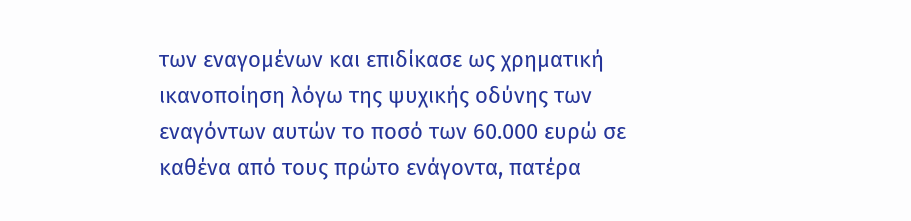των εναγομένων και επιδίκασε ως χρηματική ικανοποίηση λόγω της ψυχικής οδύνης των εναγόντων αυτών το ποσό των 60.000 ευρώ σε καθένα από τους πρώτο ενάγοντα, πατέρα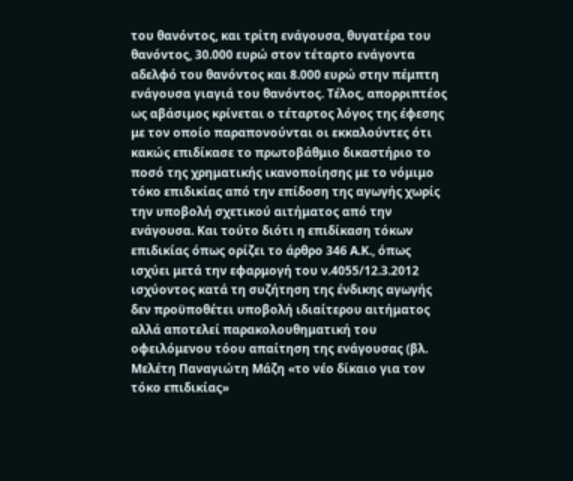του θανόντος, και τρίτη ενάγουσα, θυγατέρα του θανόντος, 30.000 ευρώ στον τέταρτο ενάγοντα αδελφό του θανόντος και 8.000 ευρώ στην πέμπτη ενάγουσα γιαγιά του θανόντος. Τέλος, απορριπτέος ως αβάσιμος κρίνεται ο τέταρτος λόγος της έφεσης με τον οποίο παραπονούνται οι εκκαλούντες ότι κακώς επιδίκασε το πρωτοβάθμιο δικαστήριο το ποσό της χρηματικής ικανοποίησης με το νόμιμο τόκο επιδικίας από την επίδοση της αγωγής χωρίς την υποβολή σχετικού αιτήματος από την ενάγουσα. Και τούτο διότι η επιδίκαση τόκων επιδικίας όπως ορίζει το άρθρο 346 Α.Κ., όπως ισχύει μετά την εφαρμογή του ν.4055/12.3.2012 ισχύοντος κατά τη συζήτηση της ένδικης αγωγής δεν προϋποθέτει υποβολή ιδιαίτερου αιτήματος αλλά αποτελεί παρακολουθηματική του οφειλόμενου τόου απαίτηση της ενάγουσας (βλ. Μελέτη Παναγιώτη Μάζη «το νέο δίκαιο για τον τόκο επιδικίας»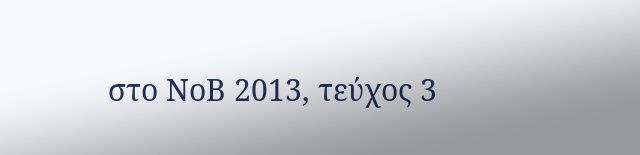στο ΝοΒ 2013, τεύχος 3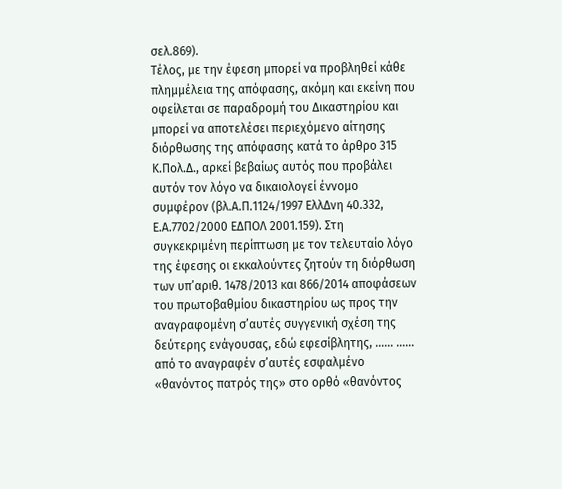σελ.869).
Τέλος, με την έφεση μπορεί να προβληθεί κάθε πλημμέλεια της απόφασης, ακόμη και εκείνη που οφείλεται σε παραδρομή του Δικαστηρίου και μπορεί να αποτελέσει περιεχόμενο αίτησης διόρθωσης της απόφασης κατά το άρθρο 315 Κ.Πολ.Δ., αρκεί βεβαίως αυτός που προβάλει αυτόν τον λόγο να δικαιολογεί έννομο συμφέρον (βλ.Α.Π.1124/1997 ΕλλΔνη 40.332, Ε.Α.7702/2000 ΕΔΠΟΛ 2001.159). Στη συγκεκριμένη περίπτωση με τον τελευταίο λόγο της έφεσης οι εκκαλούντες ζητούν τη διόρθωση των υπ’αριθ. 1478/2013 και 866/2014 αποφάσεων του πρωτοβαθμίου δικαστηρίου ως προς την αναγραφομένη σ’αυτές συγγενική σχέση της δεύτερης ενάγουσας, εδώ εφεσίβλητης, …… …… από το αναγραφέν σ’αυτές εσφαλμένο «θανόντος πατρός της» στο ορθό «θανόντος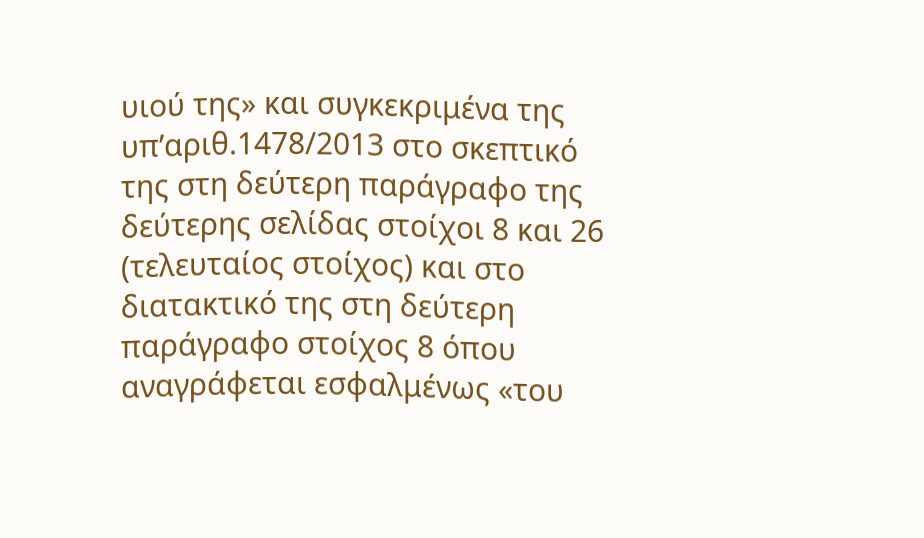υιού της» και συγκεκριμένα της υπ’αριθ.1478/2013 στο σκεπτικό της στη δεύτερη παράγραφο της δεύτερης σελίδας στοίχοι 8 και 26 (τελευταίος στοίχος) και στο διατακτικό της στη δεύτερη παράγραφο στοίχος 8 όπου αναγράφεται εσφαλμένως «του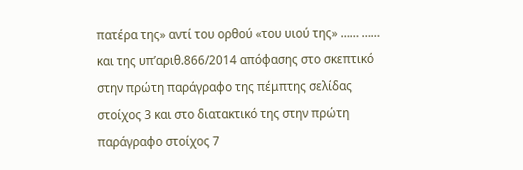πατέρα της» αντί του ορθού «του υιού της» …… …… και της υπ’αριθ.866/2014 απόφασης στο σκεπτικό στην πρώτη παράγραφο της πέμπτης σελίδας στοίχος 3 και στο διατακτικό της στην πρώτη παράγραφο στοίχος 7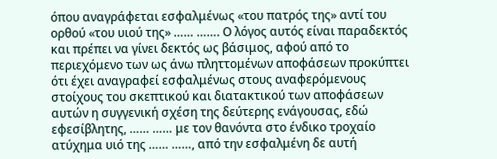όπου αναγράφεται εσφαλμένως «του πατρός της» αντί του ορθού «του υιού της» …… ……. Ο λόγος αυτός είναι παραδεκτός και πρέπει να γίνει δεκτός ως βάσιμος, αφού από το περιεχόμενο των ως άνω πληττομένων αποφάσεων προκύπτει ότι έχει αναγραφεί εσφαλμένως στους αναφερόμενους στοίχους του σκεπτικού και διατακτικού των αποφάσεων αυτών η συγγενική σχέση της δεύτερης ενάγουσας, εδώ εφεσίβλητης, …… …… με τον θανόντα στο ένδικο τροχαίο ατύχημα υιό της …… ……, από την εσφαλμένη δε αυτή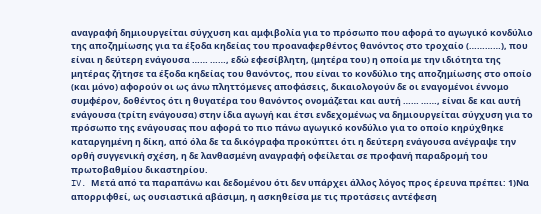αναγραφή δημιουργείται σύγχυση και αμφιβολία για το πρόσωπο που αφορά το αγωγικό κονδύλιο της αποζημίωσης για τα έξοδα κηδείας του προαναφερθέντος θανόντος στο τροχαίο (…………), που είναι η δεύτερη ενάγουσα …… ……, εδώ εφεσίβλητη, (μητέρα του) η οποία με την ιδιότητα της μητέρας ζήτησε τα έξοδα κηδείας του θανόντος, που είναι το κονδύλιο της αποζημίωσης στο οποίο (και μόνο) αφορούν οι ως άνω πληττόμενες αποφάσεις, δικαιολογούν δε οι εναγομένοι έννομο συμφέρον, δοθέντος ότι η θυγατέρα του θανόντος ονομάζεται και αυτή …… ……, είναι δε και αυτή ενάγουσα (τρίτη ενάγουσα) στην ίδια αγωγή και έτσι ενδεχομένως να δημιουργείται σύγχυση για το πρόσωπο της ενάγουσας που αφορά το πιο πάνω αγωγικό κονδύλιο για το οποίο κηρύχθηκε καταργημένη η δίκη, από όλα δε τα δικόγραφα προκύπτει ότι η δεύτερη ενάγουσα ανέγραψε την ορθή συγγενική σχέση, η δε λανθασμένη αναγραφή οφείλεται σε προφανή παραδρομή του πρωτοβαθμίου δικαστηρίου.
IV. Μετά από τα παραπάνω και δεδομένου ότι δεν υπάρχει άλλος λόγος προς έρευνα πρέπει: 1)Να απορριφθεί, ως ουσιαστικά αβάσιμη, η ασκηθείσα με τις προτάσεις αντέφεση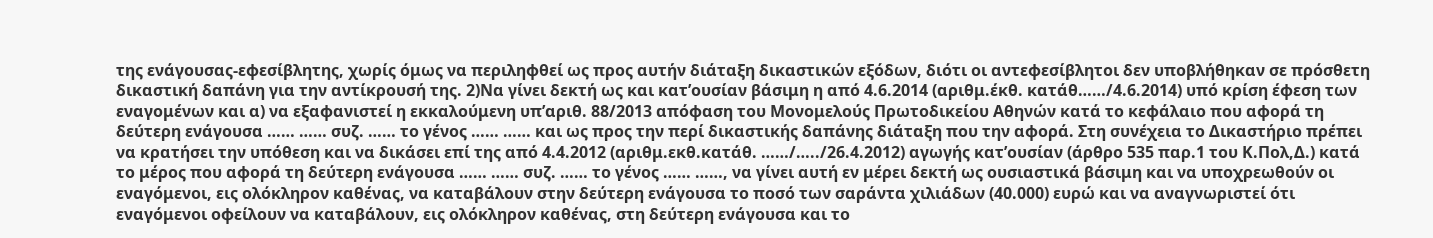της ενάγουσας-εφεσίβλητης, χωρίς όμως να περιληφθεί ως προς αυτήν διάταξη δικαστικών εξόδων, διότι οι αντεφεσίβλητοι δεν υποβλήθηκαν σε πρόσθετη δικαστική δαπάνη για την αντίκρουσή της. 2)Να γίνει δεκτή ως και κατ’ουσίαν βάσιμη η από 4.6.2014 (αριθμ.έκθ. κατάθ……/4.6.2014) υπό κρίση έφεση των εναγομένων και α) να εξαφανιστεί η εκκαλούμενη υπ’αριθ. 88/2013 απόφαση του Μονομελούς Πρωτοδικείου Αθηνών κατά το κεφάλαιο που αφορά τη δεύτερη ενάγουσα …… …… συζ. …… το γένος …… …… και ως προς την περί δικαστικής δαπάνης διάταξη που την αφορά. Στη συνέχεια το Δικαστήριο πρέπει να κρατήσει την υπόθεση και να δικάσει επί της από 4.4.2012 (αριθμ.εκθ.κατάθ. ……/…../26.4.2012) αγωγής κατ’ουσίαν (άρθρο 535 παρ.1 του Κ.Πολ,Δ.) κατά το μέρος που αφορά τη δεύτερη ενάγουσα …… …… συζ. …… το γένος …… ……, να γίνει αυτή εν μέρει δεκτή ως ουσιαστικά βάσιμη και να υποχρεωθούν οι εναγόμενοι, εις ολόκληρον καθένας, να καταβάλουν στην δεύτερη ενάγουσα το ποσό των σαράντα χιλιάδων (40.000) ευρώ και να αναγνωριστεί ότι εναγόμενοι οφείλουν να καταβάλουν, εις ολόκληρον καθένας, στη δεύτερη ενάγουσα και το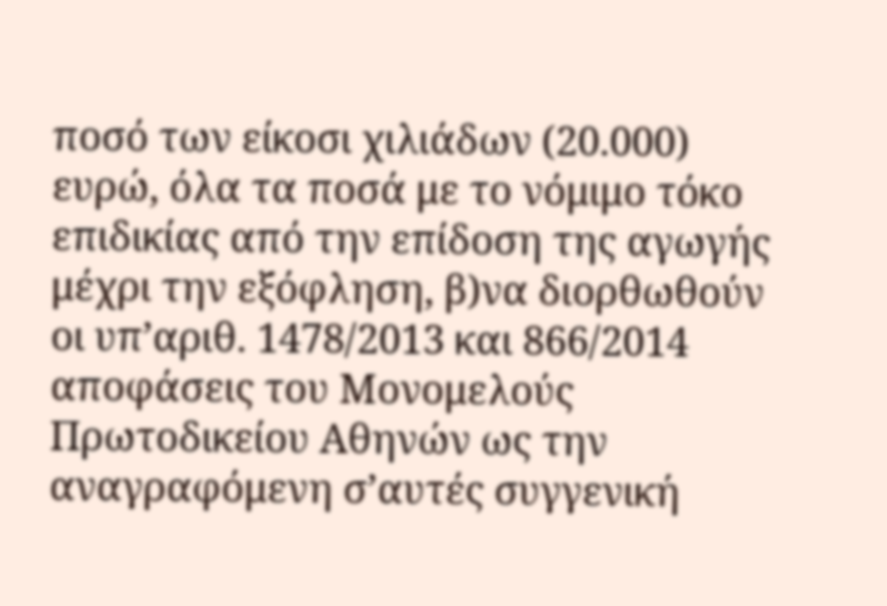ποσό των είκοσι χιλιάδων (20.000) ευρώ, όλα τα ποσά με το νόμιμο τόκο επιδικίας από την επίδοση της αγωγής μέχρι την εξόφληση, β)να διορθωθούν οι υπ’αριθ. 1478/2013 και 866/2014 αποφάσεις του Μονομελούς Πρωτοδικείου Αθηνών ως την αναγραφόμενη σ’αυτές συγγενική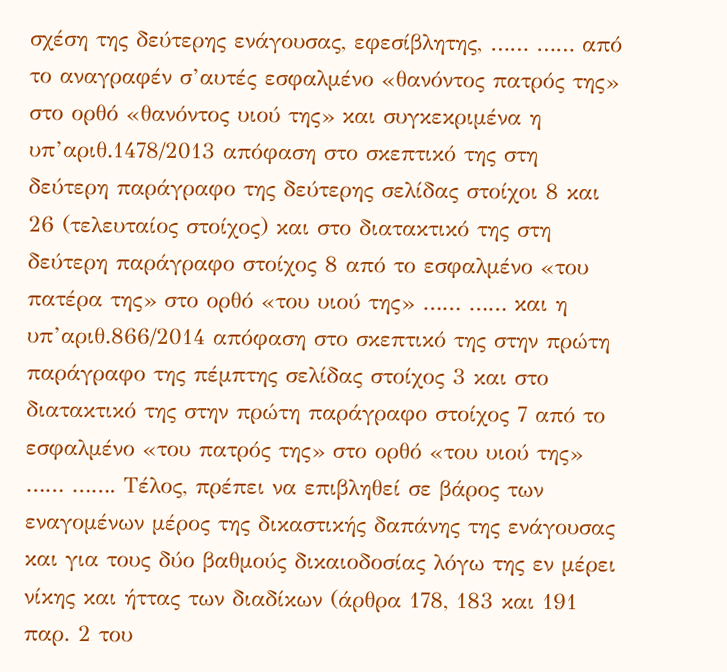σχέση της δεύτερης ενάγουσας, εφεσίβλητης, …… …… από το αναγραφέν σ’αυτές εσφαλμένο «θανόντος πατρός της» στο ορθό «θανόντος υιού της» και συγκεκριμένα η υπ’αριθ.1478/2013 απόφαση στο σκεπτικό της στη δεύτερη παράγραφο της δεύτερης σελίδας στοίχοι 8 και 26 (τελευταίος στοίχος) και στο διατακτικό της στη δεύτερη παράγραφο στοίχος 8 από το εσφαλμένο «του πατέρα της» στο ορθό «του υιού της» …… …… και η υπ’αριθ.866/2014 απόφαση στο σκεπτικό της στην πρώτη παράγραφο της πέμπτης σελίδας στοίχος 3 και στο διατακτικό της στην πρώτη παράγραφο στοίχος 7 από το εσφαλμένο «του πατρός της» στο ορθό «του υιού της» …… ……. Τέλος, πρέπει να επιβληθεί σε βάρος των εναγομένων μέρος της δικαστικής δαπάνης της ενάγουσας και για τους δύο βαθμούς δικαιοδοσίας λόγω της εν μέρει νίκης και ήττας των διαδίκων (άρθρα 178, 183 και 191 παρ. 2 του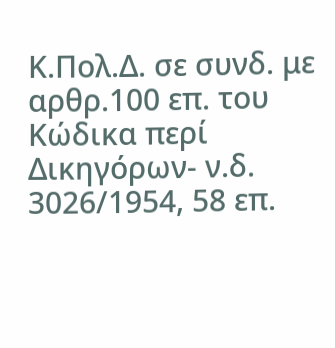Κ.Πολ.Δ. σε συνδ. με αρθρ.100 επ. του Κώδικα περί Δικηγόρων- ν.δ. 3026/1954, 58 επ.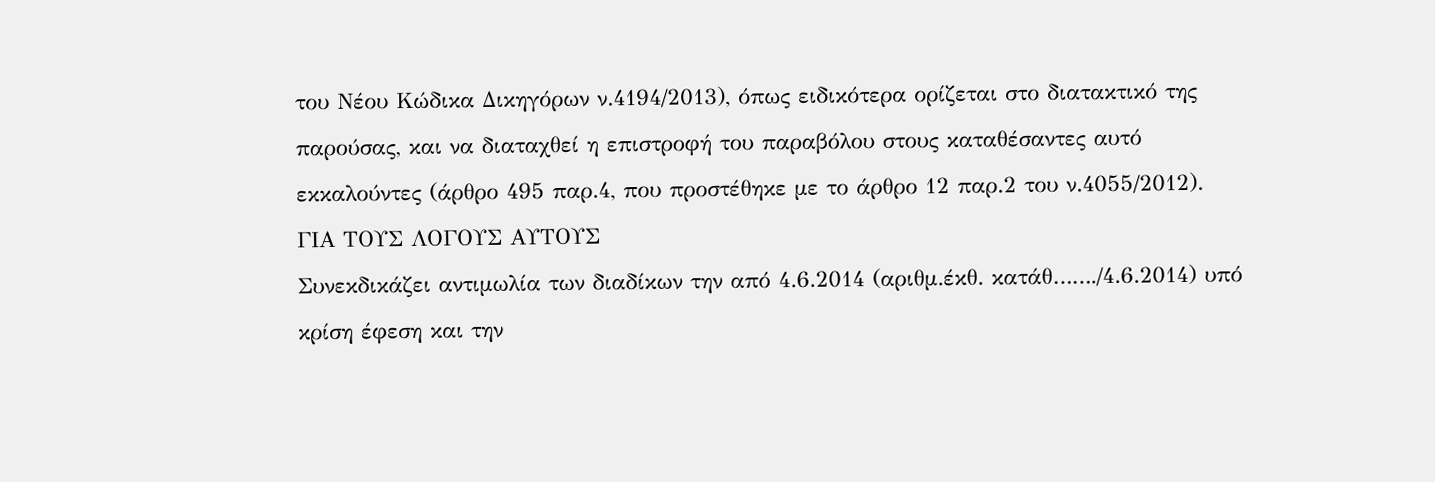του Νέου Κώδικα Δικηγόρων ν.4194/2013), όπως ειδικότερα ορίζεται στο διατακτικό της παρούσας, και να διαταχθεί η επιστροφή του παραβόλου στους καταθέσαντες αυτό εκκαλούντες (άρθρο 495 παρ.4, που προστέθηκε με το άρθρο 12 παρ.2 του ν.4055/2012).
ΓΙΑ ΤΟΥΣ ΛΟΓΟΥΣ ΑΥΤΟΥΣ
Συνεκδικάζει αντιμωλία των διαδίκων την από 4.6.2014 (αριθμ.έκθ. κατάθ……./4.6.2014) υπό κρίση έφεση και την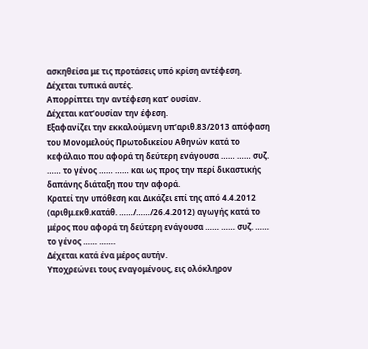ασκηθείσα με τις προτάσεις υπό κρίση αντέφεση.
Δέχεται τυπικά αυτές.
Απορρίπτει την αντέφεση κατ’ ουσίαν.
Δέχεται κατ’ουσίαν την έφεση.
Εξαφανίζει την εκκαλούμενη υπ’αριθ.83/2013 απόφαση του Μονομελούς Πρωτοδικείου Αθηνών κατά το κεφάλαιο που αφορά τη δεύτερη ενάγουσα …… …… συζ. …… το γένος …… …… και ως προς την περί δικαστικής δαπάνης διάταξη που την αφορά.
Κρατεί την υπόθεση και Δικάζει επί της από 4.4.2012 (αριθμ.εκθ.κατάθ. ……/……/26.4.2012) αγωγής κατά το μέρος που αφορά τη δεύτερη ενάγουσα …… …… συζ. …… το γένος …… …….
Δέχεται κατά ένα μέρος αυτήν.
Υποχρεώνει τους εναγομένους, εις ολόκληρον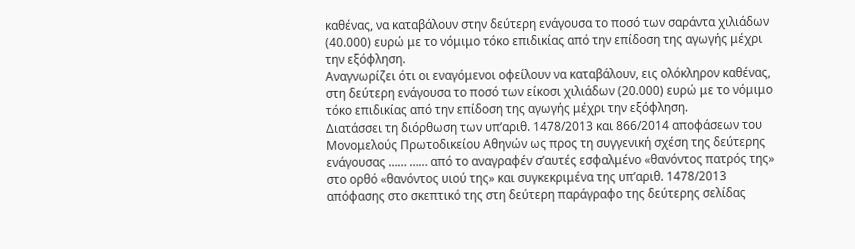καθένας, να καταβάλουν στην δεύτερη ενάγουσα το ποσό των σαράντα χιλιάδων (40.000) ευρώ με το νόμιμο τόκο επιδικίας από την επίδοση της αγωγής μέχρι την εξόφληση.
Αναγνωρίζει ότι οι εναγόμενοι οφείλουν να καταβάλουν, εις ολόκληρον καθένας, στη δεύτερη ενάγουσα το ποσό των είκοσι χιλιάδων (20.000) ευρώ με το νόμιμο τόκο επιδικίας από την επίδοση της αγωγής μέχρι την εξόφληση.
Διατάσσει τη διόρθωση των υπ’αριθ. 1478/2013 και 866/2014 αποφάσεων του Μονομελούς Πρωτοδικείου Αθηνών ως προς τη συγγενική σχέση της δεύτερης ενάγουσας …… …… από το αναγραφέν σ’αυτές εσφαλμένο «θανόντος πατρός της» στο ορθό «θανόντος υιού της» και συγκεκριμένα της υπ’αριθ. 1478/2013 απόφασης στο σκεπτικό της στη δεύτερη παράγραφο της δεύτερης σελίδας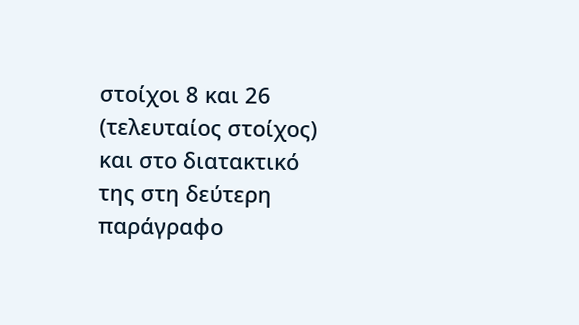στοίχοι 8 και 26 (τελευταίος στοίχος) και στο διατακτικό της στη δεύτερη παράγραφο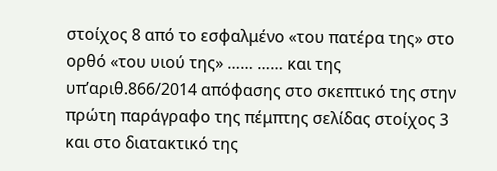στοίχος 8 από το εσφαλμένο «του πατέρα της» στο ορθό «του υιού της» …… …… και της υπ’αριθ.866/2014 απόφασης στο σκεπτικό της στην πρώτη παράγραφο της πέμπτης σελίδας στοίχος 3 και στο διατακτικό της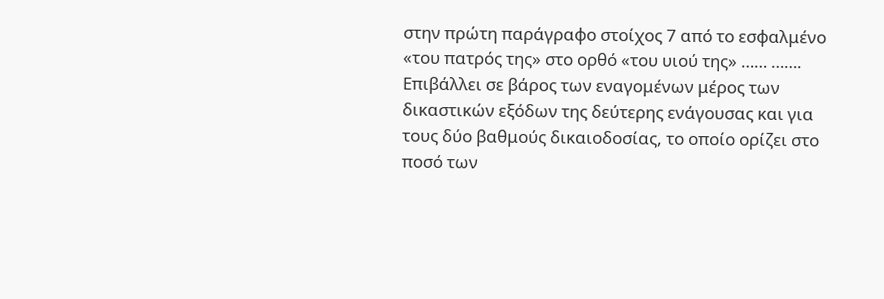στην πρώτη παράγραφο στοίχος 7 από το εσφαλμένο «του πατρός της» στο ορθό «του υιού της» …… …….
Επιβάλλει σε βάρος των εναγομένων μέρος των δικαστικών εξόδων της δεύτερης ενάγουσας και για τους δύο βαθμούς δικαιοδοσίας, το οποίο ορίζει στο ποσό των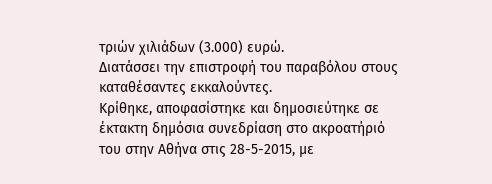τριών χιλιάδων (3.000) ευρώ.
Διατάσσει την επιστροφή του παραβόλου στους καταθέσαντες εκκαλούντες.
Κρίθηκε, αποφασίστηκε και δημοσιεύτηκε σε έκτακτη δημόσια συνεδρίαση στο ακροατήριό του στην Αθήνα στις 28-5-2015, με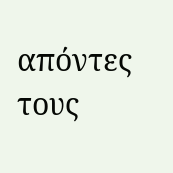απόντες τους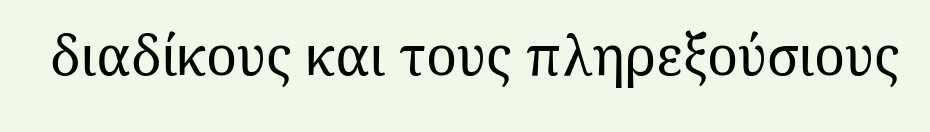διαδίκους και τους πληρεξούσιους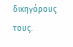δικηγόρους τους.